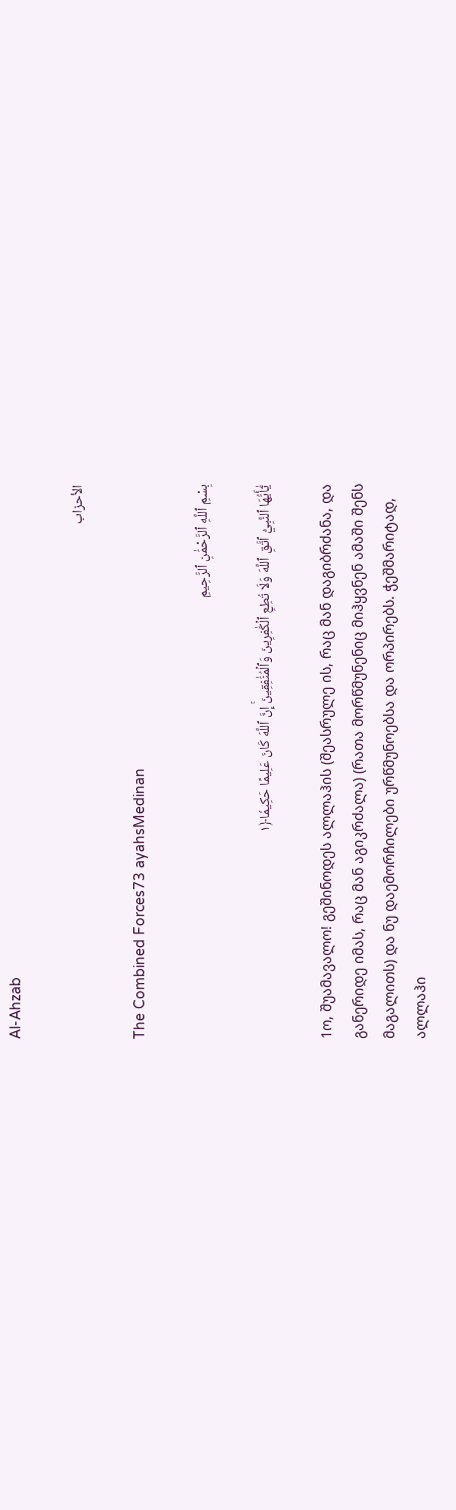Al-Ahzab

الأحزاب

The Combined Forces73 ayahsMedinan

بِسْمِ ٱللَّهِ ٱلرَّحْمَٰنِ ٱلرَّحِيمِ

يَٰٓأَيُّهَا ٱلنَّبِيُّ ٱتَّقِ ٱللَّهَ وَلَا تُطِعِ ٱلۡكَٰفِرِينَ وَٱلۡمُنَٰفِقِينَۚ إِنَّ ٱللَّهَ كَانَ عَلِيمًا حَكِيمٗا﴿١

1ო, შუამავალო! გეშინოდეს ალლაჰის (შეასრულე ის, რაც მან დაგიბრძანა, და განერიდე იმას, რაც მან აგიკრძალა) (რათა მორწმუნენიც მიჰყვნენ ამაში შენს მაგალითს) და ნუ დაემორჩილები ურწმუნოებსა და ორპირებს. ჭეშმარიტად, ალლაჰი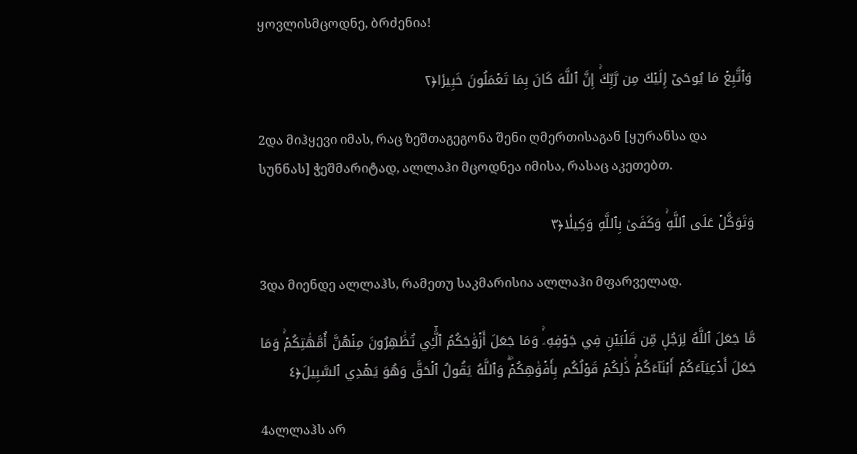ყოვლისმცოდნე, ბრძენია!

وَٱتَّبِعۡ مَا يُوحَىٰٓ إِلَيۡكَ مِن رَّبِّكَۚ إِنَّ ٱللَّهَ كَانَ بِمَا تَعۡمَلُونَ خَبِيرٗا﴿٢

2და მიჰყევი იმას, რაც ზეშთაგეგონა შენი ღმერთისაგან [ყურანსა და სუნნას] ჭეშმარიტად, ალლაჰი მცოდნეა იმისა, რასაც აკეთებთ.

وَتَوَكَّلۡ عَلَى ٱللَّهِۚ وَكَفَىٰ بِٱللَّهِ وَكِيلٗا﴿٣

3და მიენდე ალლაჰს, რამეთუ საკმარისია ალლაჰი მფარველად.

مَّا جَعَلَ ٱللَّهُ لِرَجُلٖ مِّن قَلۡبَيۡنِ فِي جَوۡفِهِۦۚ وَمَا جَعَلَ أَزۡوَٰجَكُمُ ٱلَّٰٓـِٔي تُظَٰهِرُونَ مِنۡهُنَّ أُمَّهَٰتِكُمۡۚ وَمَا جَعَلَ أَدۡعِيَآءَكُمۡ أَبۡنَآءَكُمۡۚ ذَٰلِكُمۡ قَوۡلُكُم بِأَفۡوَٰهِكُمۡۖ وَٱللَّهُ يَقُولُ ٱلۡحَقَّ وَهُوَ يَهۡدِي ٱلسَّبِيلَ﴿٤

4ალლაჰს არ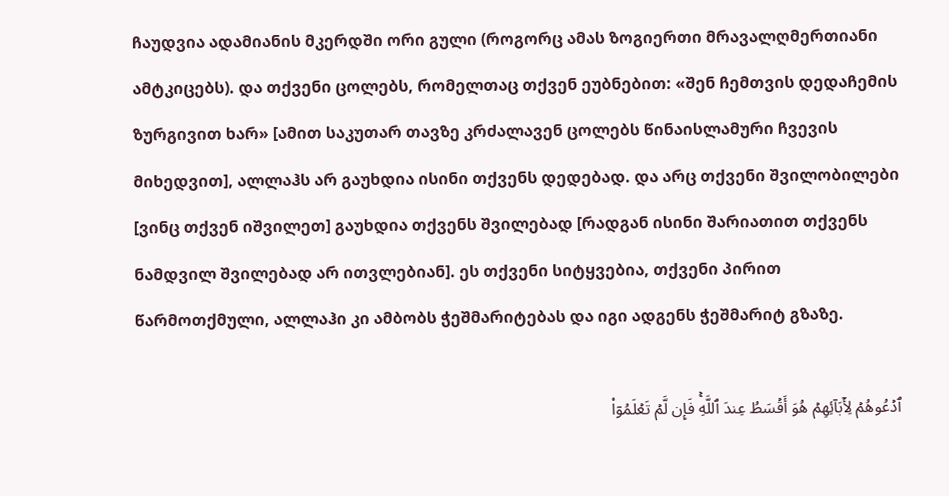ჩაუდვია ადამიანის მკერდში ორი გული (როგორც ამას ზოგიერთი მრავალღმერთიანი ამტკიცებს). და თქვენი ცოლებს, რომელთაც თქვენ ეუბნებით: «შენ ჩემთვის დედაჩემის ზურგივით ხარ» [ამით საკუთარ თავზე კრძალავენ ცოლებს წინაისლამური ჩვევის მიხედვით], ალლაჰს არ გაუხდია ისინი თქვენს დედებად. და არც თქვენი შვილობილები [ვინც თქვენ იშვილეთ] გაუხდია თქვენს შვილებად [რადგან ისინი შარიათით თქვენს ნამდვილ შვილებად არ ითვლებიან]. ეს თქვენი სიტყვებია, თქვენი პირით წარმოთქმული, ალლაჰი კი ამბობს ჭეშმარიტებას და იგი ადგენს ჭეშმარიტ გზაზე.

ٱدۡعُوهُمۡ لِأٓبَآئِهِمۡ هُوَ أَقۡسَطُ عِندَ ٱللَّهِۚ فَإِن لَّمۡ تَعۡلَمُوٓاْ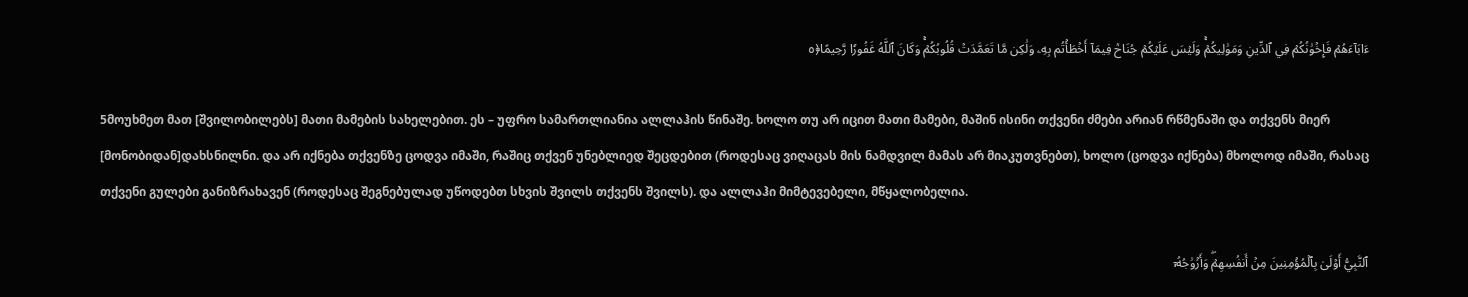ءَابَآءَهُمۡ فَإِخۡوَٰنُكُمۡ فِي ٱلدِّينِ وَمَوَٰلِيكُمۡۚ وَلَيۡسَ عَلَيۡكُمۡ جُنَاحٞ فِيمَآ أَخۡطَأۡتُم بِهِۦ وَلَٰكِن مَّا تَعَمَّدَتۡ قُلُوبُكُمۡۚ وَكَانَ ٱللَّهُ غَفُورٗا رَّحِيمًا﴿٥

5მოუხმეთ მათ [შვილობილებს] მათი მამების სახელებით. ეს – უფრო სამართლიანია ალლაჰის წინაშე. ხოლო თუ არ იცით მათი მამები, მაშინ ისინი თქვენი ძმები არიან რწმენაში და თქვენს მიერ [მონობიდან]დახსნილნი. და არ იქნება თქვენზე ცოდვა იმაში, რაშიც თქვენ უნებლიედ შეცდებით (როდესაც ვიღაცას მის ნამდვილ მამას არ მიაკუთვნებთ), ხოლო (ცოდვა იქნება) მხოლოდ იმაში, რასაც თქვენი გულები განიზრახავენ (როდესაც შეგნებულად უწოდებთ სხვის შვილს თქვენს შვილს). და ალლაჰი მიმტევებელი, მწყალობელია.

ٱلنَّبِيُّ أَوۡلَىٰ بِٱلۡمُؤۡمِنِينَ مِنۡ أَنفُسِهِمۡۖ وَأَزۡوَٰجُهُۥٓ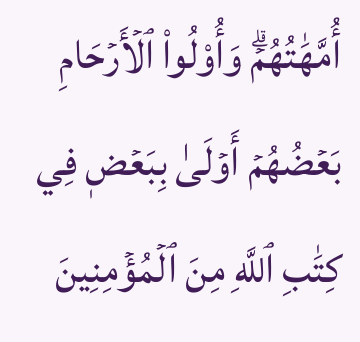أُمَّهَٰتُهُمۡۗ وَأُوْلُواْ ٱلۡأَرۡحَامِ بَعۡضُهُمۡ أَوۡلَىٰ بِبَعۡضٖ فِي كِتَٰبِ ٱللَّهِ مِنَ ٱلۡمُؤۡمِنِينَ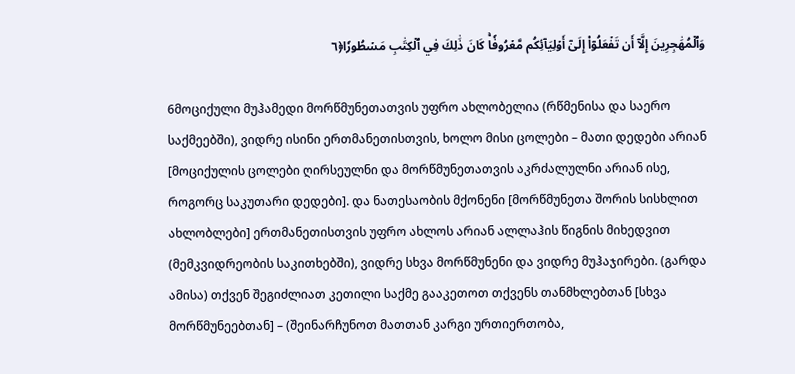وَٱلۡمُهَٰجِرِينَ إِلَّآ أَن تَفۡعَلُوٓاْ إِلَىٰٓ أَوۡلِيَآئِكُم مَّعۡرُوفٗاۚ كَانَ ذَٰلِكَ فِي ٱلۡكِتَٰبِ مَسۡطُورٗا﴿٦

6მოციქული მუჰამედი მორწმუნეთათვის უფრო ახლობელია (რწმენისა და საერო საქმეებში), ვიდრე ისინი ერთმანეთისთვის, ხოლო მისი ცოლები – მათი დედები არიან [მოციქულის ცოლები ღირსეულნი და მორწმუნეთათვის აკრძალულნი არიან ისე, როგორც საკუთარი დედები]. და ნათესაობის მქონენი [მორწმუნეთა შორის სისხლით ახლობლები] ერთმანეთისთვის უფრო ახლოს არიან ალლაჰის წიგნის მიხედვით (მემკვიდრეობის საკითხებში), ვიდრე სხვა მორწმუნენი და ვიდრე მუჰაჯირები. (გარდა ამისა) თქვენ შეგიძლიათ კეთილი საქმე გააკეთოთ თქვენს თანმხლებთან [სხვა მორწმუნეებთან] – (შეინარჩუნოთ მათთან კარგი ურთიერთობა,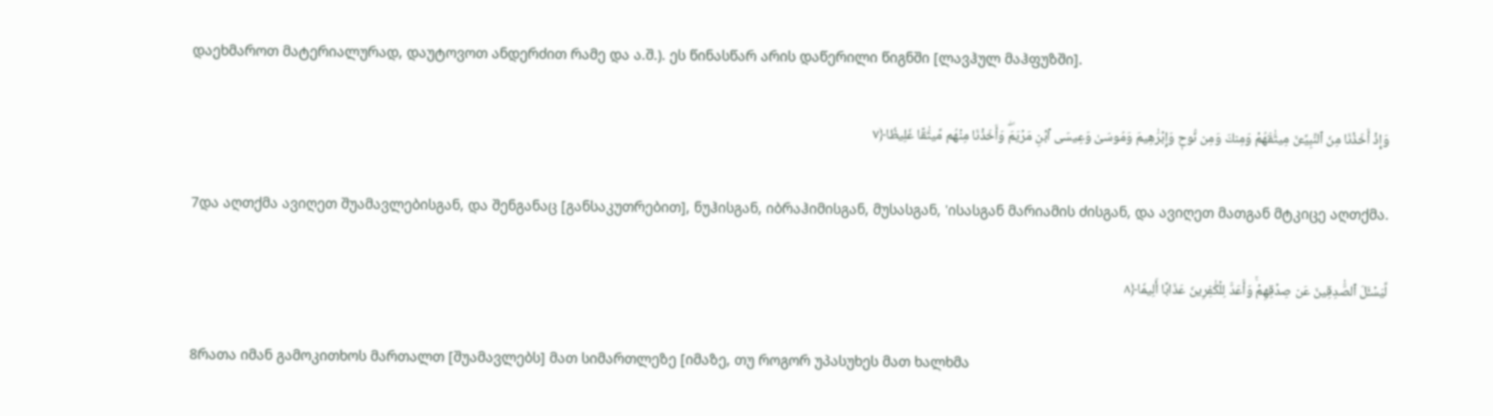დაეხმაროთ მატერიალურად, დაუტოვოთ ანდერძით რამე და ა.შ.). ეს წინასწარ არის დაწერილი წიგნში [ლავჰულ მაჰფუზში].

وَإِذۡ أَخَذۡنَا مِنَ ٱلنَّبِيِّـۧنَ مِيثَٰقَهُمۡ وَمِنكَ وَمِن نُّوحٖ وَإِبۡرَٰهِيمَ وَمُوسَىٰ وَعِيسَى ٱبۡنِ مَرۡيَمَۖ وَأَخَذۡنَا مِنۡهُم مِّيثَٰقًا غَلِيظٗا﴿٧

7და აღთქმა ავიღეთ შუამავლებისგან, და შენგანაც [განსაკუთრებით], ნუჰისგან, იბრაჰიმისგან, მუსასგან, 'ისასგან მარიამის ძისგან, და ავიღეთ მათგან მტკიცე აღთქმა.

لِّيَسۡـَٔلَ ٱلصَّٰدِقِينَ عَن صِدۡقِهِمۡۚ وَأَعَدَّ لِلۡكَٰفِرِينَ عَذَابًا أَلِيمٗا﴿٨

8რათა იმან გამოკითხოს მართალთ [შუამავლებს] მათ სიმართლეზე [იმაზე, თუ როგორ უპასუხეს მათ ხალხმა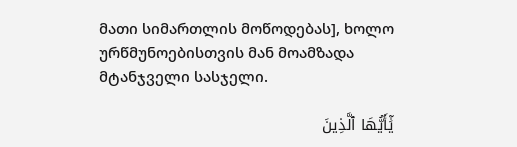მათი სიმართლის მოწოდებას], ხოლო ურწმუნოებისთვის მან მოამზადა მტანჯველი სასჯელი.

يَٰٓأَيُّهَا ٱلَّذِينَ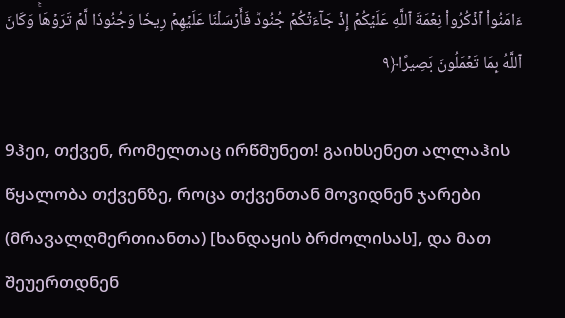ءَامَنُواْ ٱذۡكُرُواْ نِعۡمَةَ ٱللَّهِ عَلَيۡكُمۡ إِذۡ جَآءَتۡكُمۡ جُنُودٞ فَأَرۡسَلۡنَا عَلَيۡهِمۡ رِيحٗا وَجُنُودٗا لَّمۡ تَرَوۡهَاۚ وَكَانَ ٱللَّهُ بِمَا تَعۡمَلُونَ بَصِيرًا﴿٩

9ჰეი, თქვენ, რომელთაც ირწმუნეთ! გაიხსენეთ ალლაჰის წყალობა თქვენზე, როცა თქვენთან მოვიდნენ ჯარები (მრავალღმერთიანთა) [ხანდაყის ბრძოლისას], და მათ შეუერთდნენ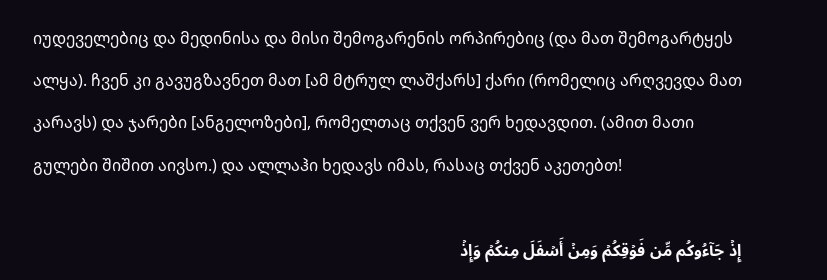იუდეველებიც და მედინისა და მისი შემოგარენის ორპირებიც (და მათ შემოგარტყეს ალყა). ჩვენ კი გავუგზავნეთ მათ [ამ მტრულ ლაშქარს] ქარი (რომელიც არღვევდა მათ კარავს) და ჯარები [ანგელოზები], რომელთაც თქვენ ვერ ხედავდით. (ამით მათი გულები შიშით აივსო.) და ალლაჰი ხედავს იმას, რასაც თქვენ აკეთებთ!

إِذۡ جَآءُوكُم مِّن فَوۡقِكُمۡ وَمِنۡ أَسۡفَلَ مِنكُمۡ وَإِذۡ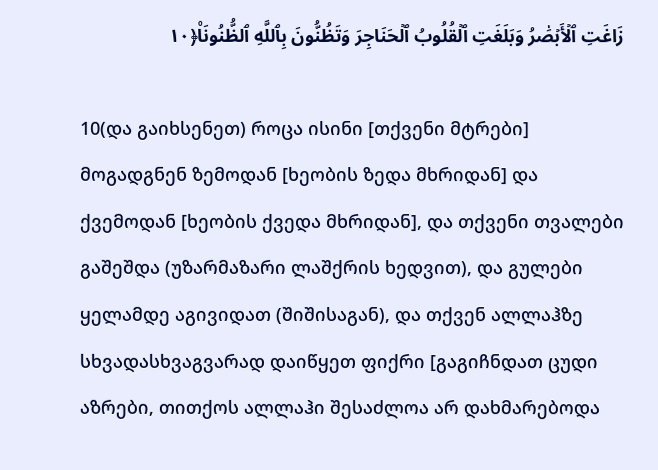زَاغَتِ ٱلۡأَبۡصَٰرُ وَبَلَغَتِ ٱلۡقُلُوبُ ٱلۡحَنَاجِرَ وَتَظُنُّونَ بِٱللَّهِ ٱلظُّنُونَا۠﴿١٠

10(და გაიხსენეთ) როცა ისინი [თქვენი მტრები] მოგადგნენ ზემოდან [ხეობის ზედა მხრიდან] და ქვემოდან [ხეობის ქვედა მხრიდან], და თქვენი თვალები გაშეშდა (უზარმაზარი ლაშქრის ხედვით), და გულები ყელამდე აგივიდათ (შიშისაგან), და თქვენ ალლაჰზე სხვადასხვაგვარად დაიწყეთ ფიქრი [გაგიჩნდათ ცუდი აზრები, თითქოს ალლაჰი შესაძლოა არ დახმარებოდა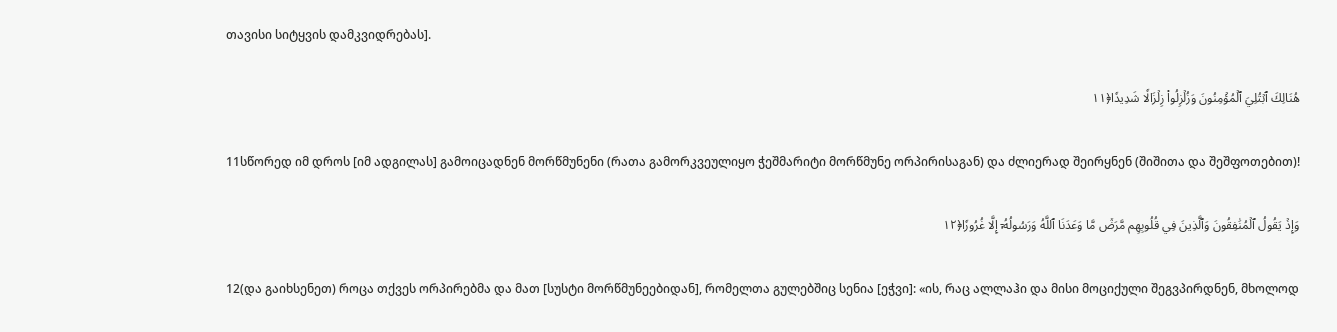თავისი სიტყვის დამკვიდრებას].

هُنَالِكَ ٱبۡتُلِيَ ٱلۡمُؤۡمِنُونَ وَزُلۡزِلُواْ زِلۡزَالٗا شَدِيدٗا﴿١١

11სწორედ იმ დროს [იმ ადგილას] გამოიცადნენ მორწმუნენი (რათა გამორკვეულიყო ჭეშმარიტი მორწმუნე ორპირისაგან) და ძლიერად შეირყნენ (შიშითა და შეშფოთებით)!

وَإِذۡ يَقُولُ ٱلۡمُنَٰفِقُونَ وَٱلَّذِينَ فِي قُلُوبِهِم مَّرَضٞ مَّا وَعَدَنَا ٱللَّهُ وَرَسُولُهُۥٓ إِلَّا غُرُورٗا﴿١٢

12(და გაიხსენეთ) როცა თქვეს ორპირებმა და მათ [სუსტი მორწმუნეებიდან], რომელთა გულებშიც სენია [ეჭვი]: «ის, რაც ალლაჰი და მისი მოციქული შეგვპირდნენ, მხოლოდ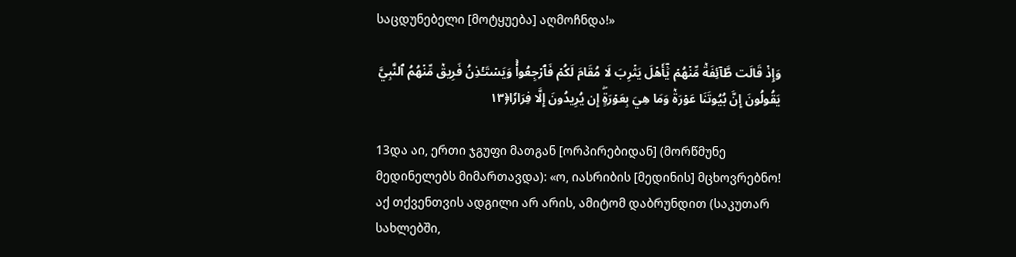საცდუნებელი [მოტყუება] აღმოჩნდა!»

وَإِذۡ قَالَت طَّآئِفَةٞ مِّنۡهُمۡ يَٰٓأَهۡلَ يَثۡرِبَ لَا مُقَامَ لَكُمۡ فَٱرۡجِعُواْۚ وَيَسۡتَـٔۡذِنُ فَرِيقٞ مِّنۡهُمُ ٱلنَّبِيَّ يَقُولُونَ إِنَّ بُيُوتَنَا عَوۡرَةٞ وَمَا هِيَ بِعَوۡرَةٍۖ إِن يُرِيدُونَ إِلَّا فِرَارٗا﴿١٣

13და აი, ერთი ჯგუფი მათგან [ორპირებიდან] (მორწმუნე მედინელებს მიმართავდა): «ო, იასრიბის [მედინის] მცხოვრებნო! აქ თქვენთვის ადგილი არ არის, ამიტომ დაბრუნდით (საკუთარ სახლებში,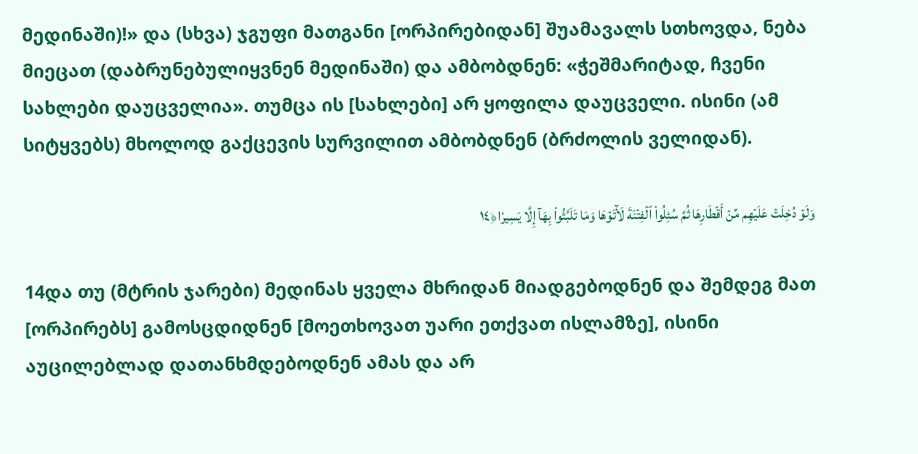მედინაში)!» და (სხვა) ჯგუფი მათგანი [ორპირებიდან] შუამავალს სთხოვდა, ნება მიეცათ (დაბრუნებულიყვნენ მედინაში) და ამბობდნენ: «ჭეშმარიტად, ჩვენი სახლები დაუცველია». თუმცა ის [სახლები] არ ყოფილა დაუცველი. ისინი (ამ სიტყვებს) მხოლოდ გაქცევის სურვილით ამბობდნენ (ბრძოლის ველიდან).

وَلَوۡ دُخِلَتۡ عَلَيۡهِم مِّنۡ أَقۡطَارِهَا ثُمَّ سُئِلُواْ ٱلۡفِتۡنَةَ لَأٓتَوۡهَا وَمَا تَلَبَّثُواْ بِهَآ إِلَّا يَسِيرٗا﴿١٤

14და თუ (მტრის ჯარები) მედინას ყველა მხრიდან მიადგებოდნენ და შემდეგ მათ [ორპირებს] გამოსცდიდნენ [მოეთხოვათ უარი ეთქვათ ისლამზე], ისინი აუცილებლად დათანხმდებოდნენ ამას და არ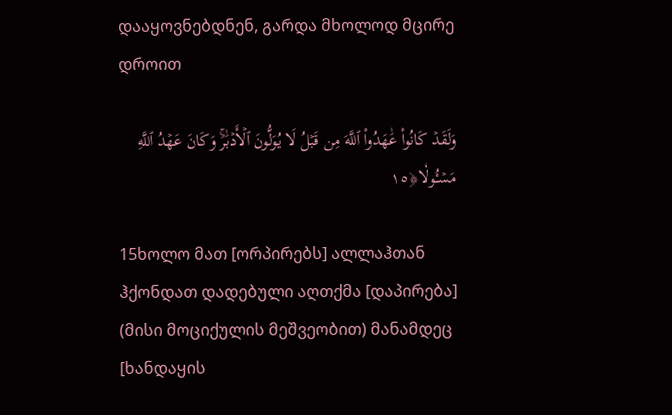დააყოვნებდნენ, გარდა მხოლოდ მცირე დროით

وَلَقَدۡ كَانُواْ عَٰهَدُواْ ٱللَّهَ مِن قَبۡلُ لَا يُوَلُّونَ ٱلۡأَدۡبَٰرَۚ وَكَانَ عَهۡدُ ٱللَّهِ مَسۡـُٔولٗا﴿١٥

15ხოლო მათ [ორპირებს] ალლაჰთან ჰქონდათ დადებული აღთქმა [დაპირება] (მისი მოციქულის მეშვეობით) მანამდეც [ხანდაყის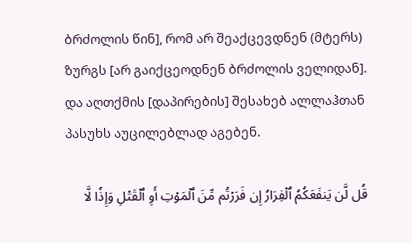ბრძოლის წინ], რომ არ შეაქცევდნენ (მტერს) ზურგს [არ გაიქცეოდნენ ბრძოლის ველიდან]. და აღთქმის [დაპირების] შესახებ ალლაჰთან პასუხს აუცილებლად აგებენ.

قُل لَّن يَنفَعَكُمُ ٱلۡفِرَارُ إِن فَرَرۡتُم مِّنَ ٱلۡمَوۡتِ أَوِ ٱلۡقَتۡلِ وَإِذٗا لَّا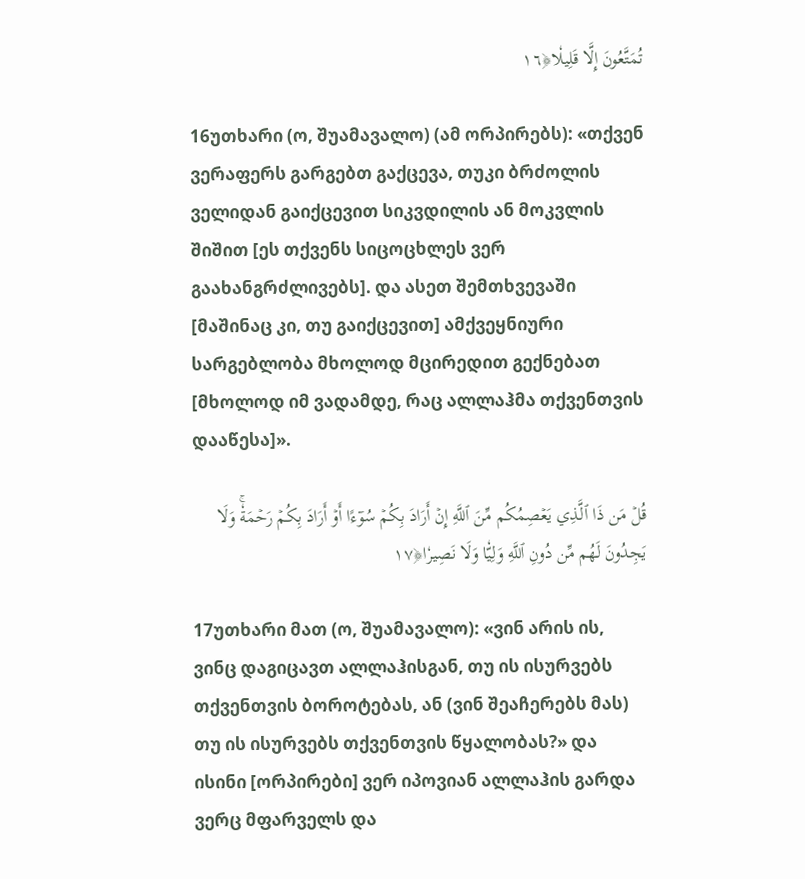تُمَتَّعُونَ إِلَّا قَلِيلٗا﴿١٦

16უთხარი (ო, შუამავალო) (ამ ორპირებს): «თქვენ ვერაფერს გარგებთ გაქცევა, თუკი ბრძოლის ველიდან გაიქცევით სიკვდილის ან მოკვლის შიშით [ეს თქვენს სიცოცხლეს ვერ გაახანგრძლივებს]. და ასეთ შემთხვევაში [მაშინაც კი, თუ გაიქცევით] ამქვეყნიური სარგებლობა მხოლოდ მცირედით გექნებათ [მხოლოდ იმ ვადამდე, რაც ალლაჰმა თქვენთვის დააწესა]».

قُلۡ مَن ذَا ٱلَّذِي يَعۡصِمُكُم مِّنَ ٱللَّهِ إِنۡ أَرَادَ بِكُمۡ سُوٓءًا أَوۡ أَرَادَ بِكُمۡ رَحۡمَةٗۚ وَلَا يَجِدُونَ لَهُم مِّن دُونِ ٱللَّهِ وَلِيّٗا وَلَا نَصِيرٗا﴿١٧

17უთხარი მათ (ო, შუამავალო): «ვინ არის ის, ვინც დაგიცავთ ალლაჰისგან, თუ ის ისურვებს თქვენთვის ბოროტებას, ან (ვინ შეაჩერებს მას) თუ ის ისურვებს თქვენთვის წყალობას?» და ისინი [ორპირები] ვერ იპოვიან ალლაჰის გარდა ვერც მფარველს და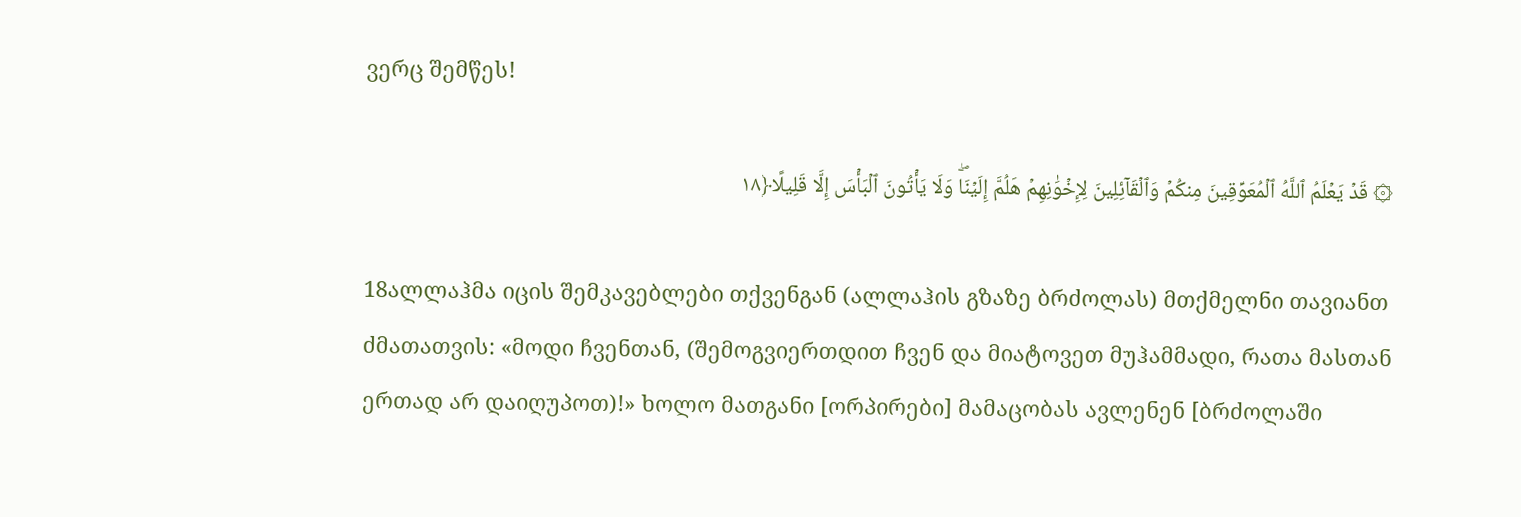ვერც შემწეს!

۞ قَدۡ يَعۡلَمُ ٱللَّهُ ٱلۡمُعَوِّقِينَ مِنكُمۡ وَٱلۡقَآئِلِينَ لِإِخۡوَٰنِهِمۡ هَلُمَّ إِلَيۡنَاۖ وَلَا يَأۡتُونَ ٱلۡبَأۡسَ إِلَّا قَلِيلًا﴿١٨

18ალლაჰმა იცის შემკავებლები თქვენგან (ალლაჰის გზაზე ბრძოლას) მთქმელნი თავიანთ ძმათათვის: «მოდი ჩვენთან, (შემოგვიერთდით ჩვენ და მიატოვეთ მუჰამმადი, რათა მასთან ერთად არ დაიღუპოთ)!» ხოლო მათგანი [ორპირები] მამაცობას ავლენენ [ბრძოლაში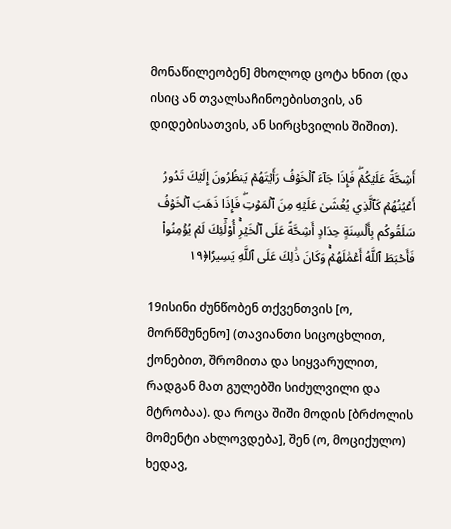მონაწილეობენ] მხოლოდ ცოტა ხნით (და ისიც ან თვალსაჩინოებისთვის, ან დიდებისათვის, ან სირცხვილის შიშით).

أَشِحَّةً عَلَيۡكُمۡۖ فَإِذَا جَآءَ ٱلۡخَوۡفُ رَأَيۡتَهُمۡ يَنظُرُونَ إِلَيۡكَ تَدُورُ أَعۡيُنُهُمۡ كَٱلَّذِي يُغۡشَىٰ عَلَيۡهِ مِنَ ٱلۡمَوۡتِۖ فَإِذَا ذَهَبَ ٱلۡخَوۡفُ سَلَقُوكُم بِأَلۡسِنَةٍ حِدَادٍ أَشِحَّةً عَلَى ٱلۡخَيۡرِۚ أُوْلَٰٓئِكَ لَمۡ يُؤۡمِنُواْ فَأَحۡبَطَ ٱللَّهُ أَعۡمَٰلَهُمۡۚ وَكَانَ ذَٰلِكَ عَلَى ٱللَّهِ يَسِيرٗا﴿١٩

19ისინი ძუნწობენ თქვენთვის [ო, მორწმუნენო] (თავიანთი სიცოცხლით, ქონებით, შრომითა და სიყვარულით, რადგან მათ გულებში სიძულვილი და მტრობაა). და როცა შიში მოდის [ბრძოლის მომენტი ახლოვდება], შენ (ო, მოციქულო) ხედავ,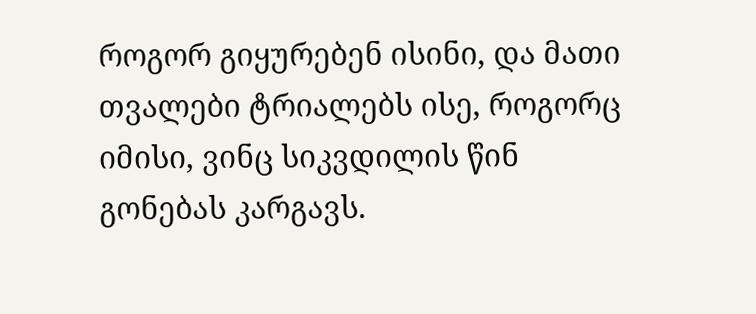როგორ გიყურებენ ისინი, და მათი თვალები ტრიალებს ისე, როგორც იმისი, ვინც სიკვდილის წინ გონებას კარგავს.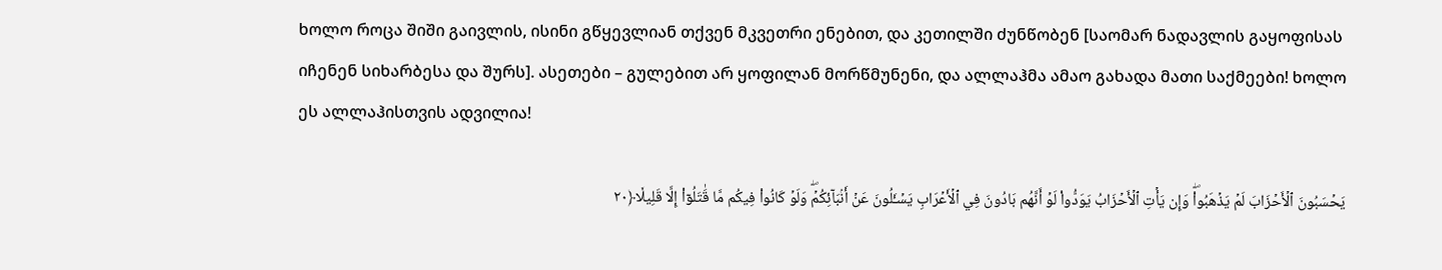ხოლო როცა შიში გაივლის, ისინი გწყევლიან თქვენ მკვეთრი ენებით, და კეთილში ძუნწობენ [საომარ ნადავლის გაყოფისას იჩენენ სიხარბესა და შურს]. ასეთები – გულებით არ ყოფილან მორწმუნენი, და ალლაჰმა ამაო გახადა მათი საქმეები! ხოლო ეს ალლაჰისთვის ადვილია!

يَحۡسَبُونَ ٱلۡأَحۡزَابَ لَمۡ يَذۡهَبُواْۖ وَإِن يَأۡتِ ٱلۡأَحۡزَابُ يَوَدُّواْ لَوۡ أَنَّهُم بَادُونَ فِي ٱلۡأَعۡرَابِ يَسۡـَٔلُونَ عَنۡ أَنۢبَآئِكُمۡۖ وَلَوۡ كَانُواْ فِيكُم مَّا قَٰتَلُوٓاْ إِلَّا قَلِيلٗا﴿٢٠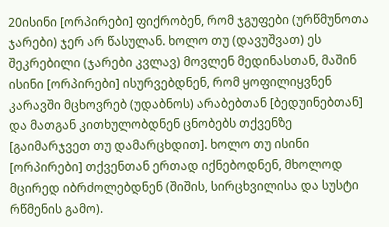20ისინი [ორპირები] ფიქრობენ, რომ ჯგუფები (ურწმუნოთა ჯარები) ჯერ არ წასულან. ხოლო თუ (დავუშვათ) ეს შეკრებილი (ჯარები კვლავ) მოვლენ მედინასთან, მაშინ ისინი [ორპირები] ისურვებდნენ, რომ ყოფილიყვნენ კარავში მცხოვრებ (უდაბნოს) არაბებთან [ბედუინებთან] და მათგან კითხულობდნენ ცნობებს თქვენზე [გაიმარჯვეთ თუ დამარცხდით]. ხოლო თუ ისინი [ორპირები] თქვენთან ერთად იქნებოდნენ, მხოლოდ მცირედ იბრძოლებდნენ (შიშის, სირცხვილისა და სუსტი რწმენის გამო).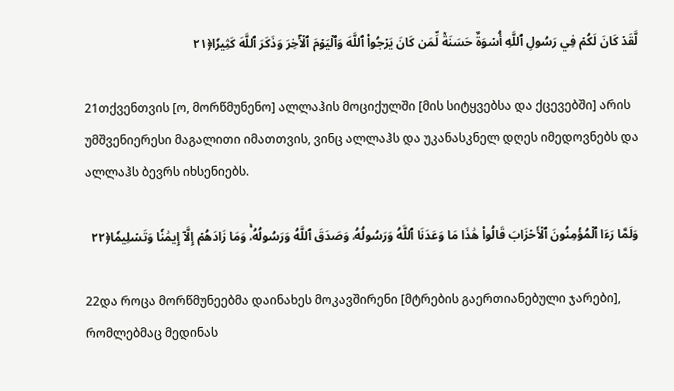لَّقَدۡ كَانَ لَكُمۡ فِي رَسُولِ ٱللَّهِ أُسۡوَةٌ حَسَنَةٞ لِّمَن كَانَ يَرۡجُواْ ٱللَّهَ وَٱلۡيَوۡمَ ٱلۡأٓخِرَ وَذَكَرَ ٱللَّهَ كَثِيرٗا﴿٢١

21თქვენთვის [ო, მორწმუნენო] ალლაჰის მოციქულში [მის სიტყვებსა და ქცევებში] არის უმშვენიერესი მაგალითი იმათთვის, ვინც ალლაჰს და უკანასკნელ დღეს იმედოვნებს და ალლაჰს ბევრს იხსენიებს.

وَلَمَّا رَءَا ٱلۡمُؤۡمِنُونَ ٱلۡأَحۡزَابَ قَالُواْ هَٰذَا مَا وَعَدَنَا ٱللَّهُ وَرَسُولُهُۥ وَصَدَقَ ٱللَّهُ وَرَسُولُهُۥۚ وَمَا زَادَهُمۡ إِلَّآ إِيمَٰنٗا وَتَسۡلِيمٗا﴿٢٢

22და როცა მორწმუნეებმა დაინახეს მოკავშირენი [მტრების გაერთიანებული ჯარები], რომლებმაც მედინას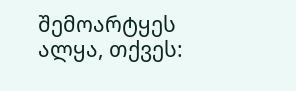შემოარტყეს ალყა, თქვეს: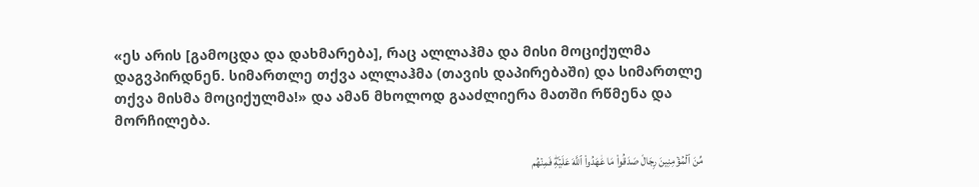«ეს არის [გამოცდა და დახმარება], რაც ალლაჰმა და მისი მოციქულმა დაგვპირდნენ. სიმართლე თქვა ალლაჰმა (თავის დაპირებაში) და სიმართლე თქვა მისმა მოციქულმა!» და ამან მხოლოდ გააძლიერა მათში რწმენა და მორჩილება.

مِّنَ ٱلۡمُؤۡمِنِينَ رِجَالٞ صَدَقُواْ مَا عَٰهَدُواْ ٱللَّهَ عَلَيۡهِۖ فَمِنۡهُم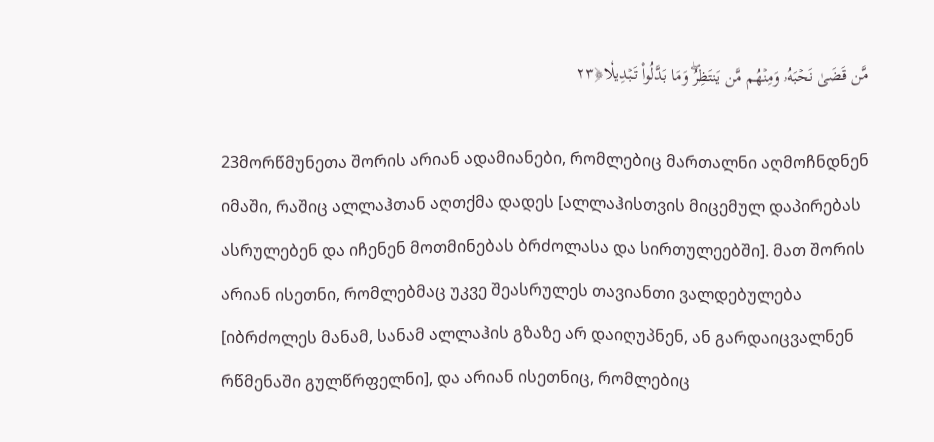مَّن قَضَىٰ نَحۡبَهُۥ وَمِنۡهُم مَّن يَنتَظِرُۖ وَمَا بَدَّلُواْ تَبۡدِيلٗا﴿٢٣

23მორწმუნეთა შორის არიან ადამიანები, რომლებიც მართალნი აღმოჩნდნენ იმაში, რაშიც ალლაჰთან აღთქმა დადეს [ალლაჰისთვის მიცემულ დაპირებას ასრულებენ და იჩენენ მოთმინებას ბრძოლასა და სირთულეებში]. მათ შორის არიან ისეთნი, რომლებმაც უკვე შეასრულეს თავიანთი ვალდებულება [იბრძოლეს მანამ, სანამ ალლაჰის გზაზე არ დაიღუპნენ, ან გარდაიცვალნენ რწმენაში გულწრფელნი], და არიან ისეთნიც, რომლებიც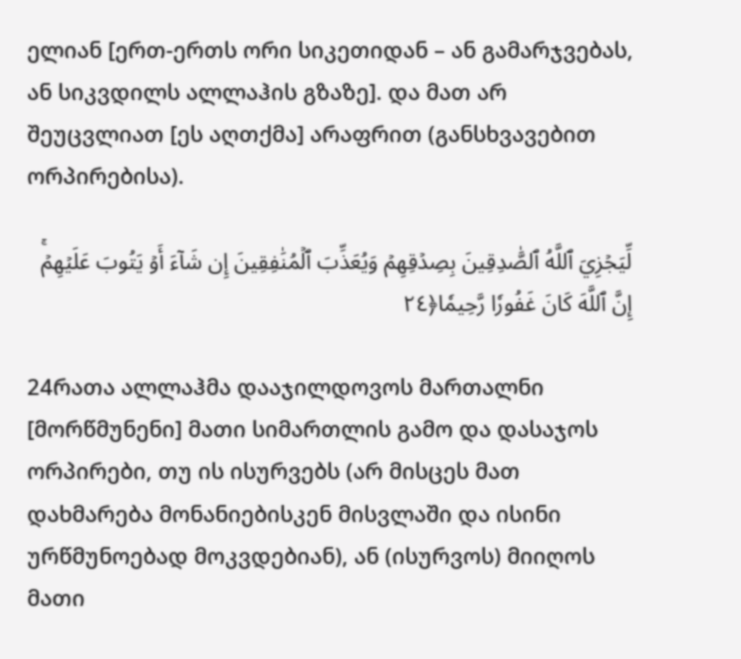ელიან [ერთ-ერთს ორი სიკეთიდან – ან გამარჯვებას, ან სიკვდილს ალლაჰის გზაზე]. და მათ არ შეუცვლიათ [ეს აღთქმა] არაფრით (განსხვავებით ორპირებისა).

لِّيَجۡزِيَ ٱللَّهُ ٱلصَّٰدِقِينَ بِصِدۡقِهِمۡ وَيُعَذِّبَ ٱلۡمُنَٰفِقِينَ إِن شَآءَ أَوۡ يَتُوبَ عَلَيۡهِمۡۚ إِنَّ ٱللَّهَ كَانَ غَفُورٗا رَّحِيمٗا﴿٢٤

24რათა ალლაჰმა დააჯილდოვოს მართალნი [მორწმუნენი] მათი სიმართლის გამო და დასაჯოს ორპირები, თუ ის ისურვებს (არ მისცეს მათ დახმარება მონანიებისკენ მისვლაში და ისინი ურწმუნოებად მოკვდებიან), ან (ისურვოს) მიიღოს მათი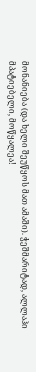მონანიება (და ხელი შეუწყოს მათ ამაში). ჭეშმარიტად, ალლაჰი მპატიებელი, მოწყალეა!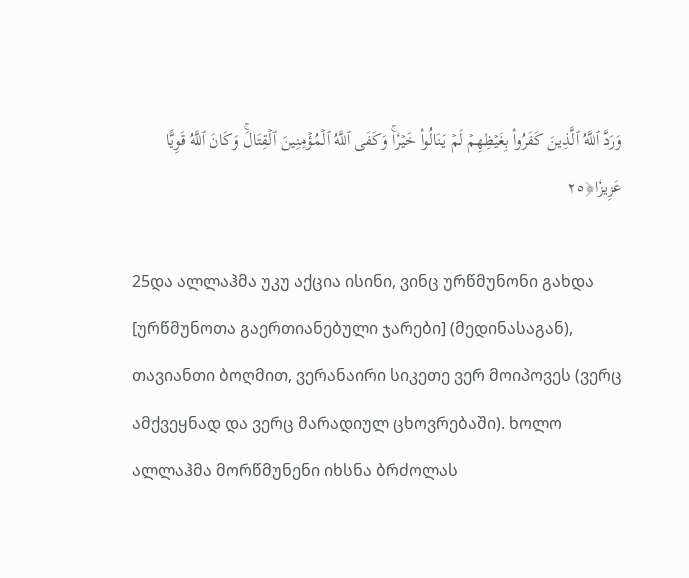وَرَدَّ ٱللَّهُ ٱلَّذِينَ كَفَرُواْ بِغَيۡظِهِمۡ لَمۡ يَنَالُواْ خَيۡرٗاۚ وَكَفَى ٱللَّهُ ٱلۡمُؤۡمِنِينَ ٱلۡقِتَالَۚ وَكَانَ ٱللَّهُ قَوِيًّا عَزِيزٗا﴿٢٥

25და ალლაჰმა უკუ აქცია ისინი, ვინც ურწმუნონი გახდა [ურწმუნოთა გაერთიანებული ჯარები] (მედინასაგან), თავიანთი ბოღმით, ვერანაირი სიკეთე ვერ მოიპოვეს (ვერც ამქვეყნად და ვერც მარადიულ ცხოვრებაში). ხოლო ალლაჰმა მორწმუნენი იხსნა ბრძოლას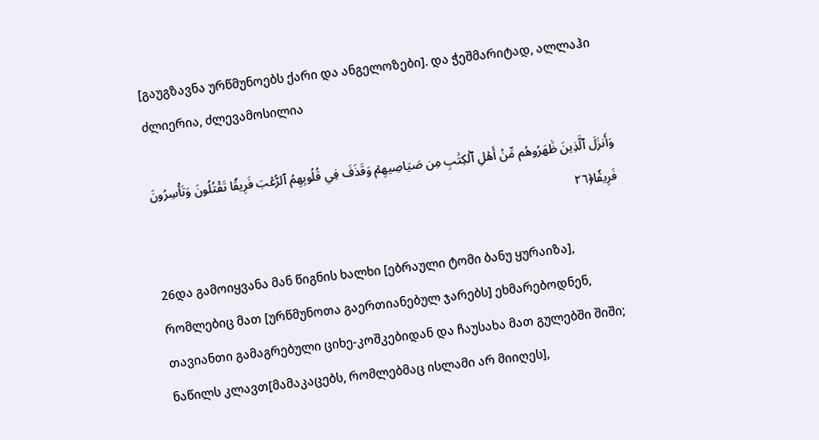[გაუგზავნა ურწმუნოებს ქარი და ანგელოზები]. და ჭეშმარიტად, ალლაჰი ძლიერია, ძლევამოსილია

وَأَنزَلَ ٱلَّذِينَ ظَٰهَرُوهُم مِّنۡ أَهۡلِ ٱلۡكِتَٰبِ مِن صَيَاصِيهِمۡ وَقَذَفَ فِي قُلُوبِهِمُ ٱلرُّعۡبَ فَرِيقٗا تَقۡتُلُونَ وَتَأۡسِرُونَ فَرِيقٗا﴿٢٦

26და გამოიყვანა მან წიგნის ხალხი [ებრაული ტომი ბანუ ყურაიზა], რომლებიც მათ [ურწმუნოთა გაერთიანებულ ჯარებს] ეხმარებოდნენ, თავიანთი გამაგრებული ციხე-კოშკებიდან და ჩაუსახა მათ გულებში შიში; ნაწილს კლავთ[მამაკაცებს, რომლებმაც ისლამი არ მიიღეს],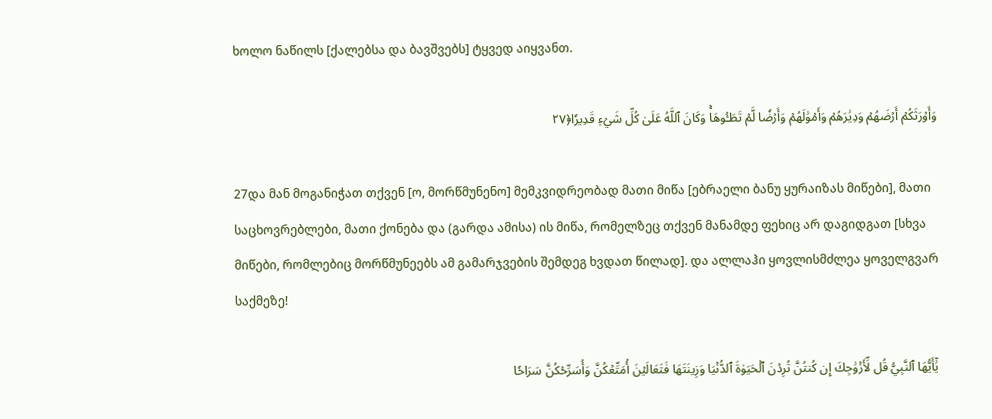ხოლო ნაწილს [ქალებსა და ბავშვებს] ტყვედ აიყვანთ.

وَأَوۡرَثَكُمۡ أَرۡضَهُمۡ وَدِيَٰرَهُمۡ وَأَمۡوَٰلَهُمۡ وَأَرۡضٗا لَّمۡ تَطَـُٔوهَاۚ وَكَانَ ٱللَّهُ عَلَىٰ كُلِّ شَيۡءٖ قَدِيرٗا﴿٢٧

27და მან მოგანიჭათ თქვენ [ო, მორწმუნენო] მემკვიდრეობად მათი მიწა [ებრაელი ბანუ ყურაიზას მიწები], მათი საცხოვრებლები, მათი ქონება და (გარდა ამისა) ის მიწა, რომელზეც თქვენ მანამდე ფეხიც არ დაგიდგათ [სხვა მიწები, რომლებიც მორწმუნეებს ამ გამარჯვების შემდეგ ხვდათ წილად]. და ალლაჰი ყოვლისმძლეა ყოველგვარ საქმეზე!

يَٰٓأَيُّهَا ٱلنَّبِيُّ قُل لِّأَزۡوَٰجِكَ إِن كُنتُنَّ تُرِدۡنَ ٱلۡحَيَوٰةَ ٱلدُّنۡيَا وَزِينَتَهَا فَتَعَالَيۡنَ أُمَتِّعۡكُنَّ وَأُسَرِّحۡكُنَّ سَرَاحٗا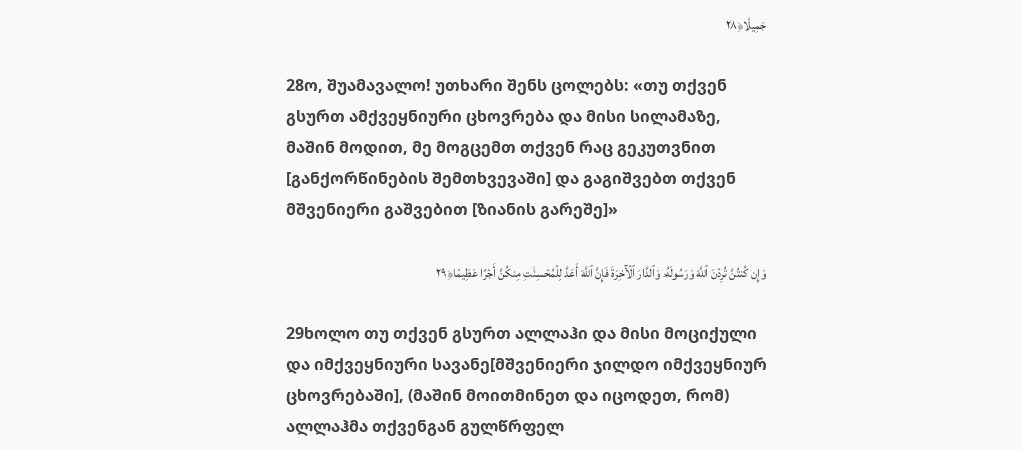جَمِيلٗا﴿٢٨

28ო, შუამავალო! უთხარი შენს ცოლებს: «თუ თქვენ გსურთ ამქვეყნიური ცხოვრება და მისი სილამაზე, მაშინ მოდით, მე მოგცემთ თქვენ რაც გეკუთვნით [განქორწინების შემთხვევაში] და გაგიშვებთ თქვენ მშვენიერი გაშვებით [ზიანის გარეშე]»

وَإِن كُنتُنَّ تُرِدۡنَ ٱللَّهَ وَرَسُولَهُۥ وَٱلدَّارَ ٱلۡأٓخِرَةَ فَإِنَّ ٱللَّهَ أَعَدَّ لِلۡمُحۡسِنَٰتِ مِنكُنَّ أَجۡرًا عَظِيمٗا﴿٢٩

29ხოლო თუ თქვენ გსურთ ალლაჰი და მისი მოციქული და იმქვეყნიური სავანე[მშვენიერი ჯილდო იმქვეყნიურ ცხოვრებაში], (მაშინ მოითმინეთ და იცოდეთ, რომ) ალლაჰმა თქვენგან გულწრფელ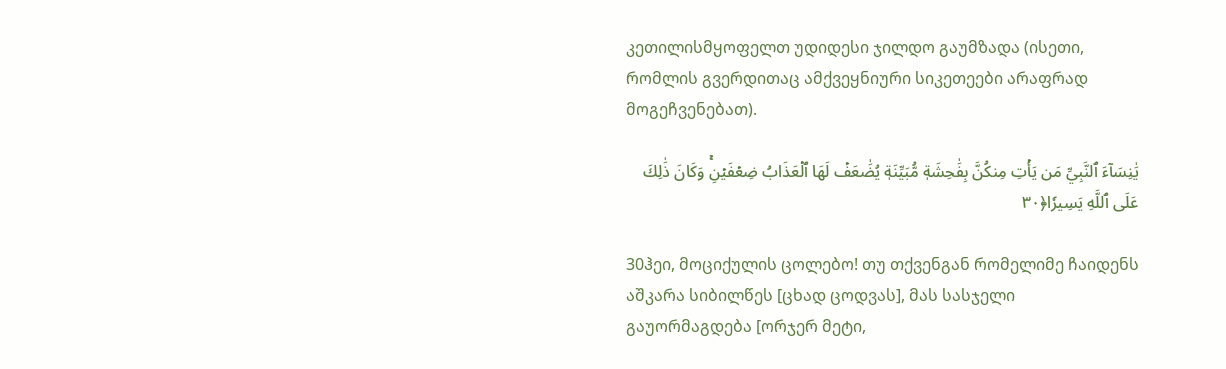კეთილისმყოფელთ უდიდესი ჯილდო გაუმზადა (ისეთი, რომლის გვერდითაც ამქვეყნიური სიკეთეები არაფრად მოგეჩვენებათ).

يَٰنِسَآءَ ٱلنَّبِيِّ مَن يَأۡتِ مِنكُنَّ بِفَٰحِشَةٖ مُّبَيِّنَةٖ يُضَٰعَفۡ لَهَا ٱلۡعَذَابُ ضِعۡفَيۡنِۚ وَكَانَ ذَٰلِكَ عَلَى ٱللَّهِ يَسِيرٗا﴿٣٠

30ჰეი, მოციქულის ცოლებო! თუ თქვენგან რომელიმე ჩაიდენს აშკარა სიბილწეს [ცხად ცოდვას], მას სასჯელი გაუორმაგდება [ორჯერ მეტი,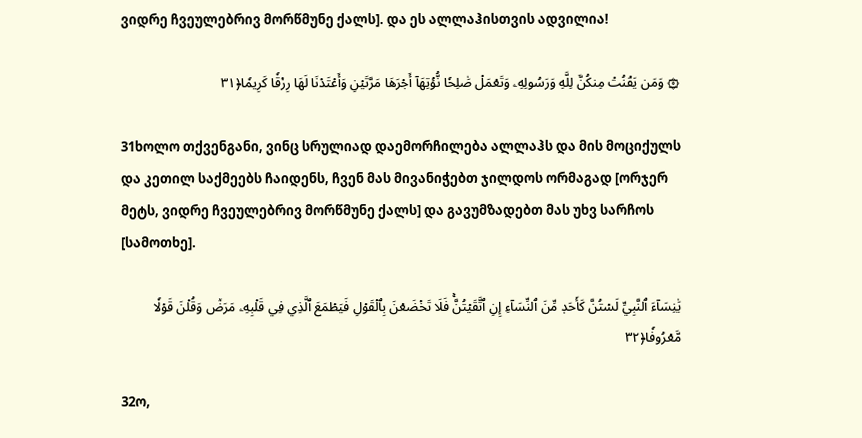ვიდრე ჩვეულებრივ მორწმუნე ქალს]. და ეს ალლაჰისთვის ადვილია!

۞ وَمَن يَقۡنُتۡ مِنكُنَّ لِلَّهِ وَرَسُولِهِۦ وَتَعۡمَلۡ صَٰلِحٗا نُّؤۡتِهَآ أَجۡرَهَا مَرَّتَيۡنِ وَأَعۡتَدۡنَا لَهَا رِزۡقٗا كَرِيمٗا﴿٣١

31ხოლო თქვენგანი, ვინც სრულიად დაემორჩილება ალლაჰს და მის მოციქულს და კეთილ საქმეებს ჩაიდენს, ჩვენ მას მივანიჭებთ ჯილდოს ორმაგად [ორჯერ მეტს, ვიდრე ჩვეულებრივ მორწმუნე ქალს] და გავუმზადებთ მას უხვ სარჩოს [სამოთხე].

يَٰنِسَآءَ ٱلنَّبِيِّ لَسۡتُنَّ كَأَحَدٖ مِّنَ ٱلنِّسَآءِ إِنِ ٱتَّقَيۡتُنَّۚ فَلَا تَخۡضَعۡنَ بِٱلۡقَوۡلِ فَيَطۡمَعَ ٱلَّذِي فِي قَلۡبِهِۦ مَرَضٞ وَقُلۡنَ قَوۡلٗا مَّعۡرُوفٗا﴿٣٢

32ო,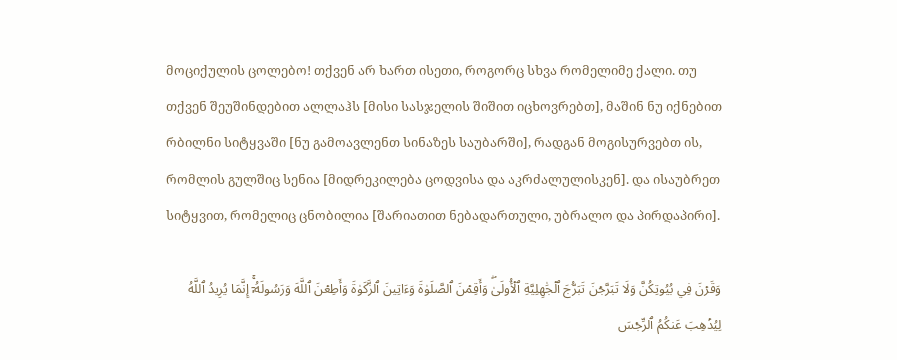მოციქულის ცოლებო! თქვენ არ ხართ ისეთი, როგორც სხვა რომელიმე ქალი. თუ თქვენ შეუშინდებით ალლაჰს [მისი სასჯელის შიშით იცხოვრებთ], მაშინ ნუ იქნებით რბილნი სიტყვაში [ნუ გამოავლენთ სინაზეს საუბარში], რადგან მოგისურვებთ ის, რომლის გულშიც სენია [მიდრეკილება ცოდვისა და აკრძალულისკენ]. და ისაუბრეთ სიტყვით, რომელიც ცნობილია [შარიათით ნებადართული, უბრალო და პირდაპირი].

وَقَرۡنَ فِي بُيُوتِكُنَّ وَلَا تَبَرَّجۡنَ تَبَرُّجَ ٱلۡجَٰهِلِيَّةِ ٱلۡأُولَىٰۖ وَأَقِمۡنَ ٱلصَّلَوٰةَ وَءَاتِينَ ٱلزَّكَوٰةَ وَأَطِعۡنَ ٱللَّهَ وَرَسُولَهُۥٓۚ إِنَّمَا يُرِيدُ ٱللَّهُ لِيُذۡهِبَ عَنكُمُ ٱلرِّجۡسَ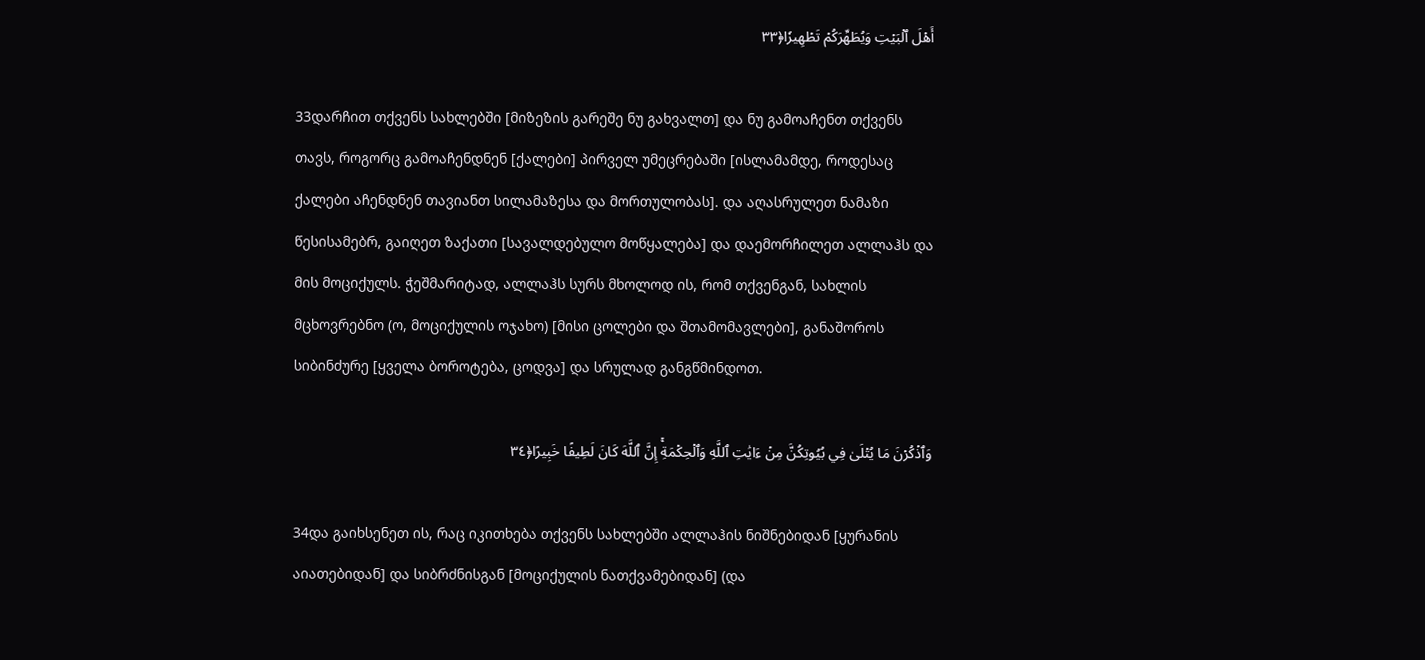أَهۡلَ ٱلۡبَيۡتِ وَيُطَهِّرَكُمۡ تَطۡهِيرٗا﴿٣٣

33დარჩით თქვენს სახლებში [მიზეზის გარეშე ნუ გახვალთ] და ნუ გამოაჩენთ თქვენს თავს, როგორც გამოაჩენდნენ [ქალები] პირველ უმეცრებაში [ისლამამდე, როდესაც ქალები აჩენდნენ თავიანთ სილამაზესა და მორთულობას]. და აღასრულეთ ნამაზი წესისამებრ, გაიღეთ ზაქათი [სავალდებულო მოწყალება] და დაემორჩილეთ ალლაჰს და მის მოციქულს. ჭეშმარიტად, ალლაჰს სურს მხოლოდ ის, რომ თქვენგან, სახლის მცხოვრებნო (ო, მოციქულის ოჯახო) [მისი ცოლები და შთამომავლები], განაშოროს სიბინძურე [ყველა ბოროტება, ცოდვა] და სრულად განგწმინდოთ.

وَٱذۡكُرۡنَ مَا يُتۡلَىٰ فِي بُيُوتِكُنَّ مِنۡ ءَايَٰتِ ٱللَّهِ وَٱلۡحِكۡمَةِۚ إِنَّ ٱللَّهَ كَانَ لَطِيفًا خَبِيرًا﴿٣٤

34და გაიხსენეთ ის, რაც იკითხება თქვენს სახლებში ალლაჰის ნიშნებიდან [ყურანის აიათებიდან] და სიბრძნისგან [მოციქულის ნათქვამებიდან] (და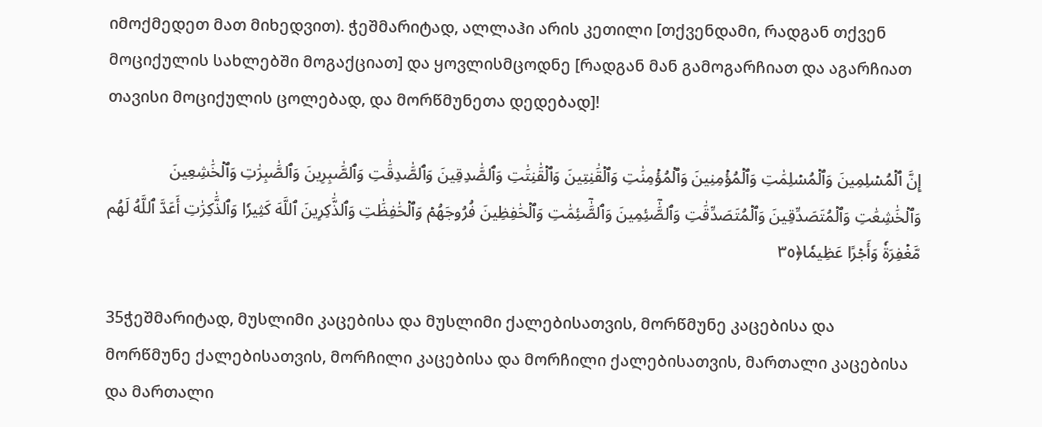იმოქმედეთ მათ მიხედვით). ჭეშმარიტად, ალლაჰი არის კეთილი [თქვენდამი, რადგან თქვენ მოციქულის სახლებში მოგაქციათ] და ყოვლისმცოდნე [რადგან მან გამოგარჩიათ და აგარჩიათ თავისი მოციქულის ცოლებად, და მორწმუნეთა დედებად]!

إِنَّ ٱلۡمُسۡلِمِينَ وَٱلۡمُسۡلِمَٰتِ وَٱلۡمُؤۡمِنِينَ وَٱلۡمُؤۡمِنَٰتِ وَٱلۡقَٰنِتِينَ وَٱلۡقَٰنِتَٰتِ وَٱلصَّٰدِقِينَ وَٱلصَّٰدِقَٰتِ وَٱلصَّٰبِرِينَ وَٱلصَّٰبِرَٰتِ وَٱلۡخَٰشِعِينَ وَٱلۡخَٰشِعَٰتِ وَٱلۡمُتَصَدِّقِينَ وَٱلۡمُتَصَدِّقَٰتِ وَٱلصَّٰٓئِمِينَ وَٱلصَّٰٓئِمَٰتِ وَٱلۡحَٰفِظِينَ فُرُوجَهُمۡ وَٱلۡحَٰفِظَٰتِ وَٱلذَّٰكِرِينَ ٱللَّهَ كَثِيرٗا وَٱلذَّٰكِرَٰتِ أَعَدَّ ٱللَّهُ لَهُم مَّغۡفِرَةٗ وَأَجۡرًا عَظِيمٗا﴿٣٥

35ჭეშმარიტად, მუსლიმი კაცებისა და მუსლიმი ქალებისათვის, მორწმუნე კაცებისა და მორწმუნე ქალებისათვის, მორჩილი კაცებისა და მორჩილი ქალებისათვის, მართალი კაცებისა და მართალი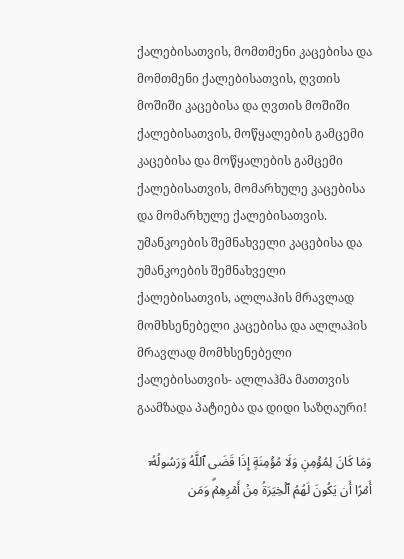ქალებისათვის, მომთმენი კაცებისა და მომთმენი ქალებისათვის, ღვთის მოშიში კაცებისა და ღვთის მოშიში ქალებისათვის, მოწყალების გამცემი კაცებისა და მოწყალების გამცემი ქალებისათვის, მომარხულე კაცებისა და მომარხულე ქალებისათვის. უმანკოების შემნახველი კაცებისა და უმანკოების შემნახველი ქალებისათვის, ალლაჰის მრავლად მომხსენებელი კაცებისა და ალლაჰის მრავლად მომხსენებელი ქალებისათვის- ალლაჰმა მათთვის გაამზადა პატიება და დიდი საზღაური!

وَمَا كَانَ لِمُؤۡمِنٖ وَلَا مُؤۡمِنَةٍ إِذَا قَضَى ٱللَّهُ وَرَسُولُهُۥٓ أَمۡرًا أَن يَكُونَ لَهُمُ ٱلۡخِيَرَةُ مِنۡ أَمۡرِهِمۡۗ وَمَن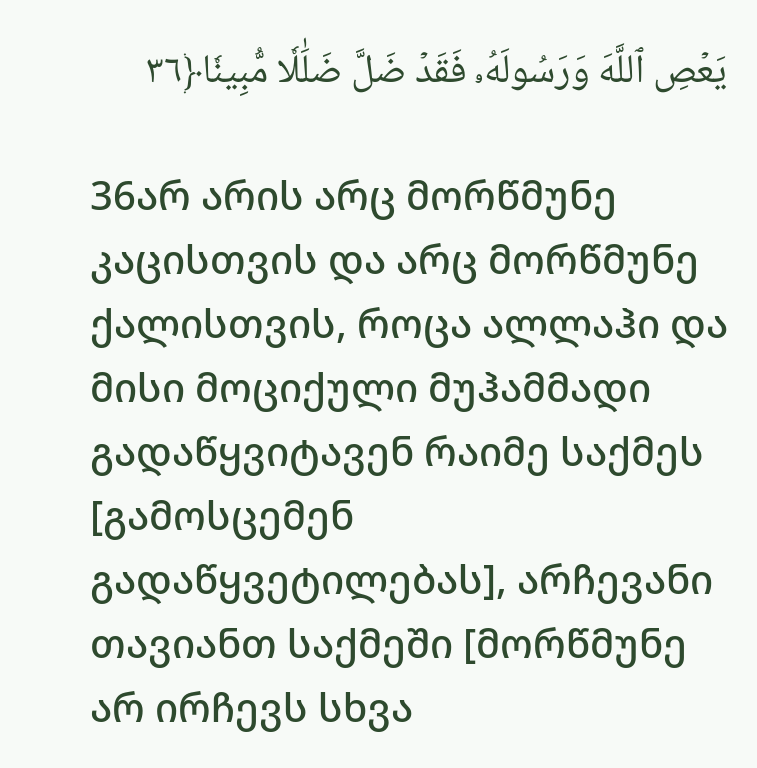يَعۡصِ ٱللَّهَ وَرَسُولَهُۥ فَقَدۡ ضَلَّ ضَلَٰلٗا مُّبِينٗا﴿٣٦

36არ არის არც მორწმუნე კაცისთვის და არც მორწმუნე ქალისთვის, როცა ალლაჰი და მისი მოციქული მუჰამმადი გადაწყვიტავენ რაიმე საქმეს [გამოსცემენ გადაწყვეტილებას], არჩევანი თავიანთ საქმეში [მორწმუნე არ ირჩევს სხვა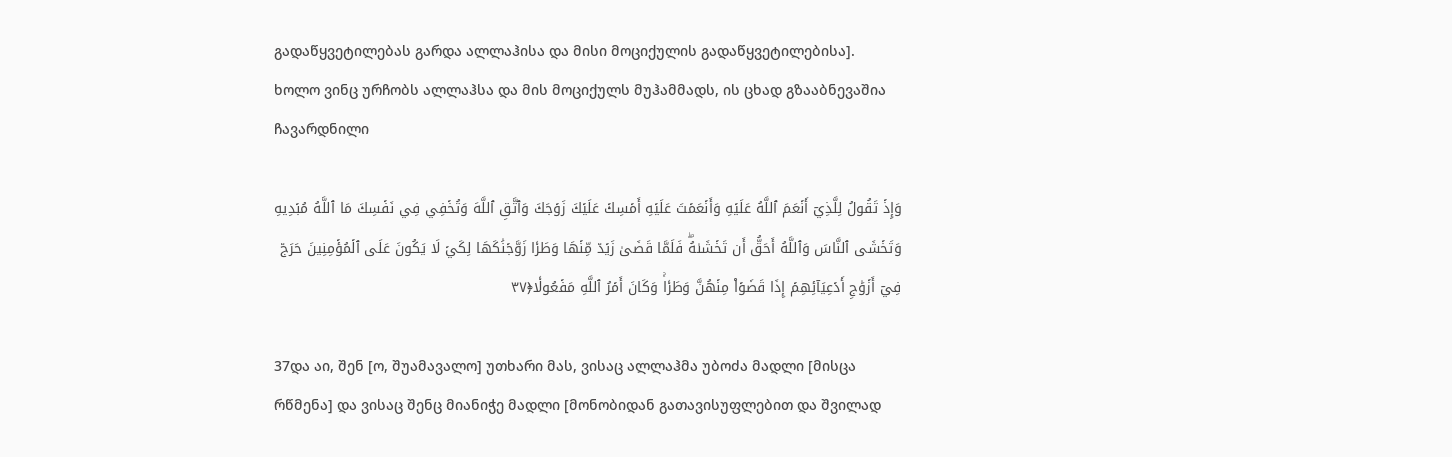გადაწყვეტილებას გარდა ალლაჰისა და მისი მოციქულის გადაწყვეტილებისა]. ხოლო ვინც ურჩობს ალლაჰსა და მის მოციქულს მუჰამმადს, ის ცხად გზააბნევაშია ჩავარდნილი

وَإِذۡ تَقُولُ لِلَّذِيٓ أَنۡعَمَ ٱللَّهُ عَلَيۡهِ وَأَنۡعَمۡتَ عَلَيۡهِ أَمۡسِكۡ عَلَيۡكَ زَوۡجَكَ وَٱتَّقِ ٱللَّهَ وَتُخۡفِي فِي نَفۡسِكَ مَا ٱللَّهُ مُبۡدِيهِ وَتَخۡشَى ٱلنَّاسَ وَٱللَّهُ أَحَقُّ أَن تَخۡشَىٰهُۖ فَلَمَّا قَضَىٰ زَيۡدٞ مِّنۡهَا وَطَرٗا زَوَّجۡنَٰكَهَا لِكَيۡ لَا يَكُونَ عَلَى ٱلۡمُؤۡمِنِينَ حَرَجٞ فِيٓ أَزۡوَٰجِ أَدۡعِيَآئِهِمۡ إِذَا قَضَوۡاْ مِنۡهُنَّ وَطَرٗاۚ وَكَانَ أَمۡرُ ٱللَّهِ مَفۡعُولٗا﴿٣٧

37და აი, შენ [ო, შუამავალო] უთხარი მას, ვისაც ალლაჰმა უბოძა მადლი [მისცა რწმენა] და ვისაც შენც მიანიჭე მადლი [მონობიდან გათავისუფლებით და შვილად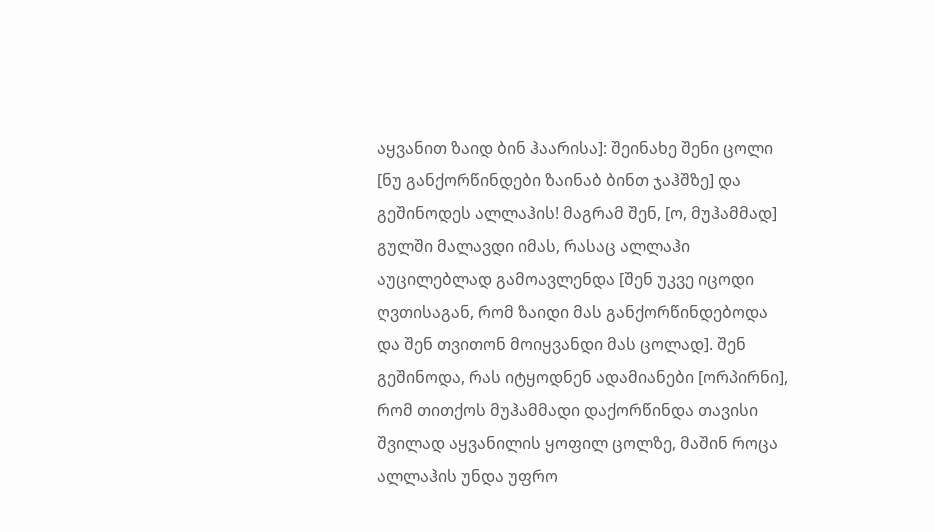აყვანით ზაიდ ბინ ჰაარისა]: შეინახე შენი ცოლი [ნუ განქორწინდები ზაინაბ ბინთ ჯაჰშზე] და გეშინოდეს ალლაჰის! მაგრამ შენ, [ო, მუჰამმად] გულში მალავდი იმას, რასაც ალლაჰი აუცილებლად გამოავლენდა [შენ უკვე იცოდი ღვთისაგან, რომ ზაიდი მას განქორწინდებოდა და შენ თვითონ მოიყვანდი მას ცოლად]. შენ გეშინოდა, რას იტყოდნენ ადამიანები [ორპირნი], რომ თითქოს მუჰამმადი დაქორწინდა თავისი შვილად აყვანილის ყოფილ ცოლზე, მაშინ როცა ალლაჰის უნდა უფრო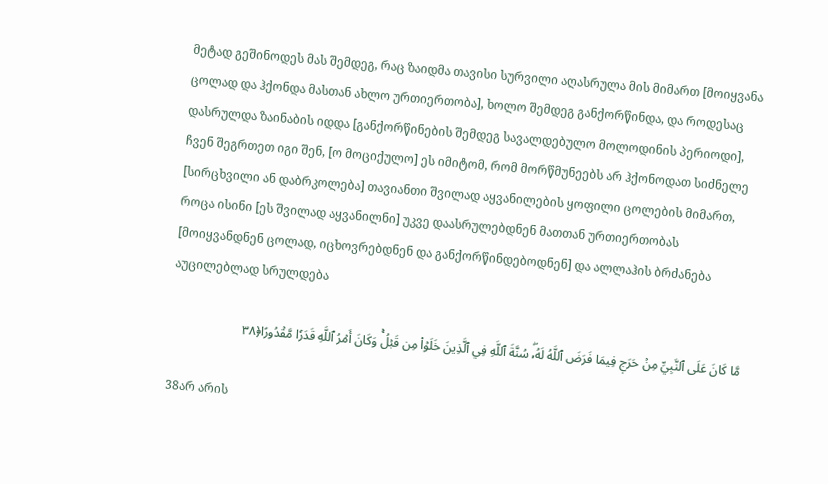მეტად გეშინოდეს მას შემდეგ, რაც ზაიდმა თავისი სურვილი აღასრულა მის მიმართ [მოიყვანა ცოლად და ჰქონდა მასთან ახლო ურთიერთობა], ხოლო შემდეგ განქორწინდა, და როდესაც დასრულდა ზაინაბის იდდა [განქორწინების შემდეგ სავალდებულო მოლოდინის პერიოდი], ჩვენ შეგრთეთ იგი შენ, [ო მოციქულო] ეს იმიტომ, რომ მორწმუნეებს არ ჰქონოდათ სიძნელე [სირცხვილი ან დაბრკოლება] თავიანთი შვილად აყვანილების ყოფილი ცოლების მიმართ, როცა ისინი [ეს შვილად აყვანილნი] უკვე დაასრულებდნენ მათთან ურთიერთობას [მოიყვანდნენ ცოლად, იცხოვრებდნენ და განქორწინდებოდნენ] და ალლაჰის ბრძანება აუცილებლად სრულდება

مَّا كَانَ عَلَى ٱلنَّبِيِّ مِنۡ حَرَجٖ فِيمَا فَرَضَ ٱللَّهُ لَهُۥۖ سُنَّةَ ٱللَّهِ فِي ٱلَّذِينَ خَلَوۡاْ مِن قَبۡلُۚ وَكَانَ أَمۡرُ ٱللَّهِ قَدَرٗا مَّقۡدُورًا﴿٣٨

38არ არის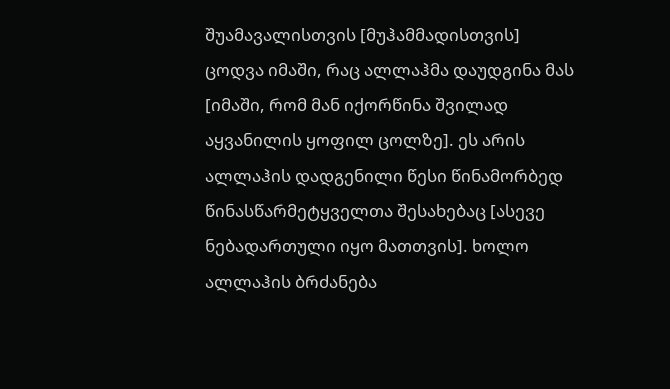შუამავალისთვის [მუჰამმადისთვის] ცოდვა იმაში, რაც ალლაჰმა დაუდგინა მას [იმაში, რომ მან იქორწინა შვილად აყვანილის ყოფილ ცოლზე]. ეს არის ალლაჰის დადგენილი წესი წინამორბედ წინასწარმეტყველთა შესახებაც [ასევე ნებადართული იყო მათთვის]. ხოლო ალლაჰის ბრძანება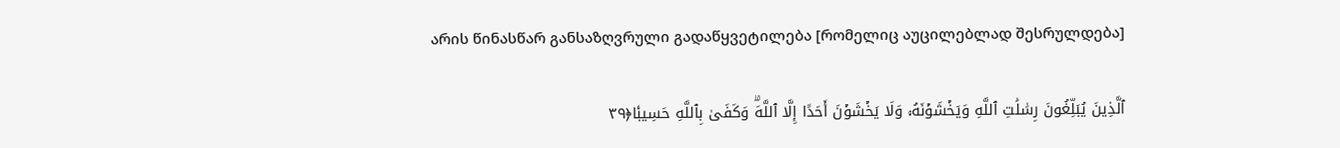არის წინასწარ განსაზღვრული გადაწყვეტილება [რომელიც აუცილებლად შესრულდება]

ٱلَّذِينَ يُبَلِّغُونَ رِسَٰلَٰتِ ٱللَّهِ وَيَخۡشَوۡنَهُۥ وَلَا يَخۡشَوۡنَ أَحَدًا إِلَّا ٱللَّهَۗ وَكَفَىٰ بِٱللَّهِ حَسِيبٗا﴿٣٩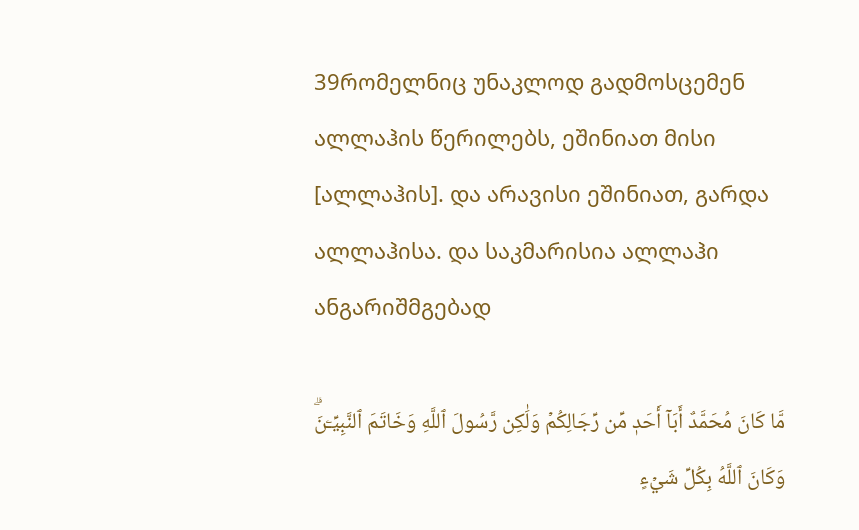39რომელნიც უნაკლოდ გადმოსცემენ ალლაჰის წერილებს, ეშინიათ მისი [ალლაჰის]. და არავისი ეშინიათ, გარდა ალლაჰისა. და საკმარისია ალლაჰი ანგარიშმგებად

مَّا كَانَ مُحَمَّدٌ أَبَآ أَحَدٖ مِّن رِّجَالِكُمۡ وَلَٰكِن رَّسُولَ ٱللَّهِ وَخَاتَمَ ٱلنَّبِيِّـۧنَۗ وَكَانَ ٱللَّهُ بِكُلِّ شَيۡءٍ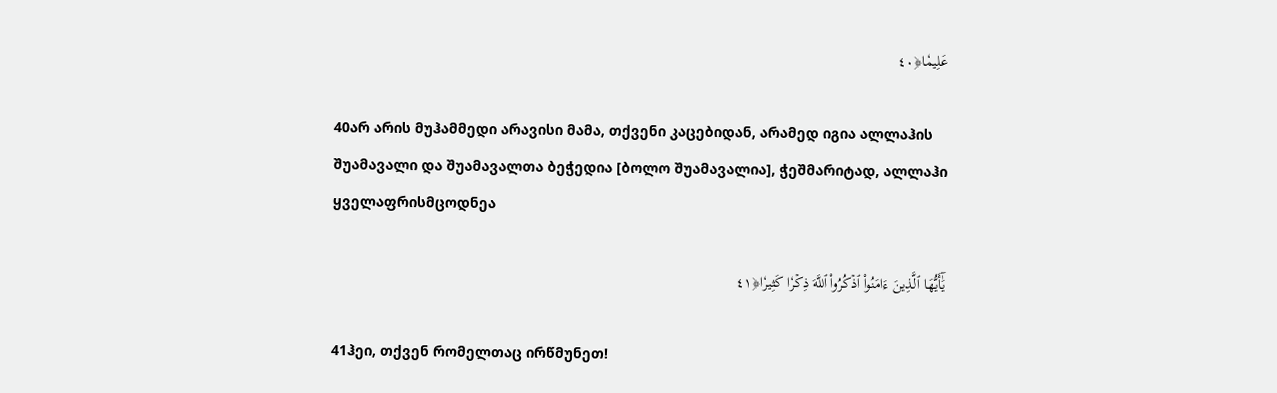عَلِيمٗا﴿٤٠

40არ არის მუჰამმედი არავისი მამა, თქვენი კაცებიდან, არამედ იგია ალლაჰის შუამავალი და შუამავალთა ბეჭედია [ბოლო შუამავალია], ჭეშმარიტად, ალლაჰი ყველაფრისმცოდნეა

يَٰٓأَيُّهَا ٱلَّذِينَ ءَامَنُواْ ٱذۡكُرُواْ ٱللَّهَ ذِكۡرٗا كَثِيرٗا﴿٤١

41ჰეი, თქვენ რომელთაც ირწმუნეთ!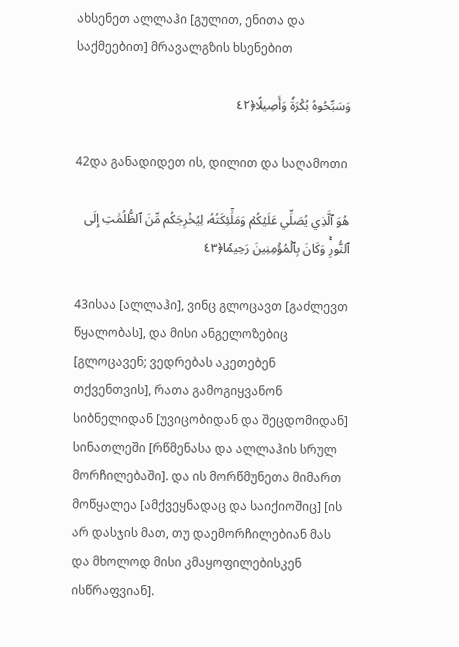ახსენეთ ალლაჰი [გულით, ენითა და საქმეებით] მრავალგზის ხსენებით

وَسَبِّحُوهُ بُكۡرَةٗ وَأَصِيلًا﴿٤٢

42და განადიდეთ ის, დილით და საღამოთი

هُوَ ٱلَّذِي يُصَلِّي عَلَيۡكُمۡ وَمَلَٰٓئِكَتُهُۥ لِيُخۡرِجَكُم مِّنَ ٱلظُّلُمَٰتِ إِلَى ٱلنُّورِۚ وَكَانَ بِٱلۡمُؤۡمِنِينَ رَحِيمٗا﴿٤٣

43ისაა [ალლაჰი], ვინც გლოცავთ [გაძლევთ წყალობას], და მისი ანგელოზებიც [გლოცავენ; ვედრებას აკეთებენ თქვენთვის], რათა გამოგიყვანონ სიბნელიდან [უვიცობიდან და შეცდომიდან] სინათლეში [რწმენასა და ალლაჰის სრულ მორჩილებაში]. და ის მორწმუნეთა მიმართ მოწყალეა [ამქვეყნადაც და საიქიოშიც] [ის არ დასჯის მათ, თუ დაემორჩილებიან მას და მხოლოდ მისი კმაყოფილებისკენ ისწრაფვიან].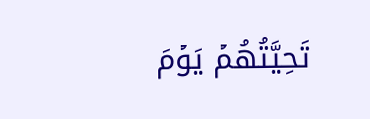تَحِيَّتُهُمۡ يَوۡمَ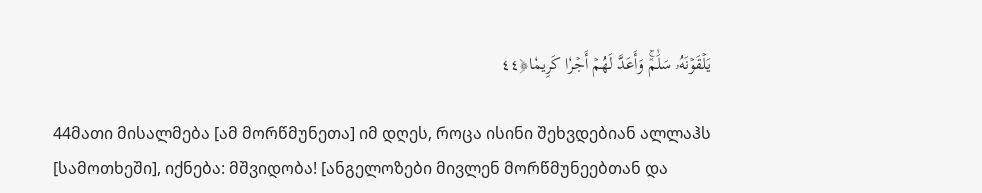يَلۡقَوۡنَهُۥ سَلَٰمٞۚ وَأَعَدَّ لَهُمۡ أَجۡرٗا كَرِيمٗا﴿٤٤

44მათი მისალმება [ამ მორწმუნეთა] იმ დღეს, როცა ისინი შეხვდებიან ალლაჰს [სამოთხეში], იქნება: მშვიდობა! [ანგელოზები მივლენ მორწმუნეებთან და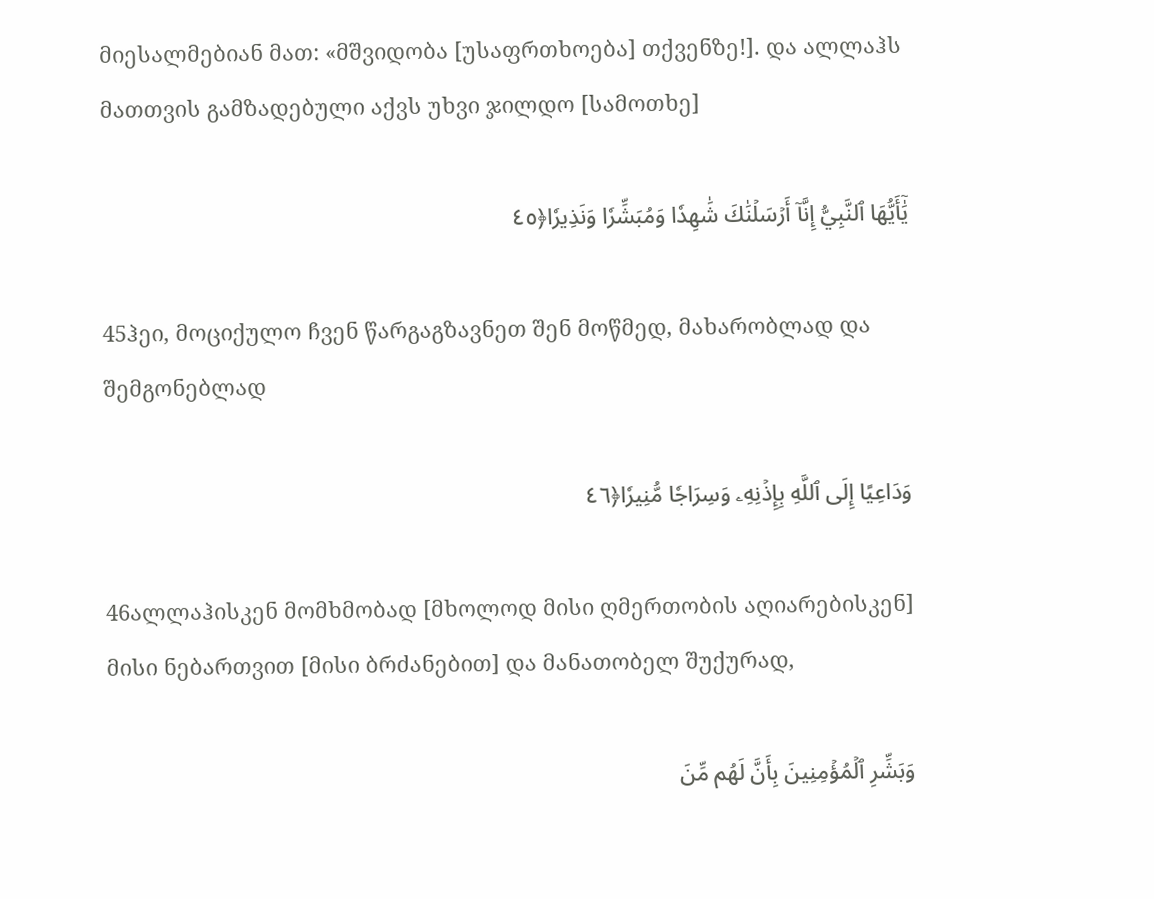მიესალმებიან მათ: «მშვიდობა [უსაფრთხოება] თქვენზე!]. და ალლაჰს მათთვის გამზადებული აქვს უხვი ჯილდო [სამოთხე]

يَٰٓأَيُّهَا ٱلنَّبِيُّ إِنَّآ أَرۡسَلۡنَٰكَ شَٰهِدٗا وَمُبَشِّرٗا وَنَذِيرٗا﴿٤٥

45ჰეი, მოციქულო ჩვენ წარგაგზავნეთ შენ მოწმედ, მახარობლად და შემგონებლად

وَدَاعِيًا إِلَى ٱللَّهِ بِإِذۡنِهِۦ وَسِرَاجٗا مُّنِيرٗا﴿٤٦

46ალლაჰისკენ მომხმობად [მხოლოდ მისი ღმერთობის აღიარებისკენ] მისი ნებართვით [მისი ბრძანებით] და მანათობელ შუქურად,

وَبَشِّرِ ٱلۡمُؤۡمِنِينَ بِأَنَّ لَهُم مِّنَ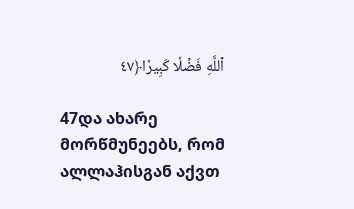ٱللَّهِ فَضۡلٗا كَبِيرٗا﴿٤٧

47და ახარე მორწმუნეებს, რომ ალლაჰისგან აქვთ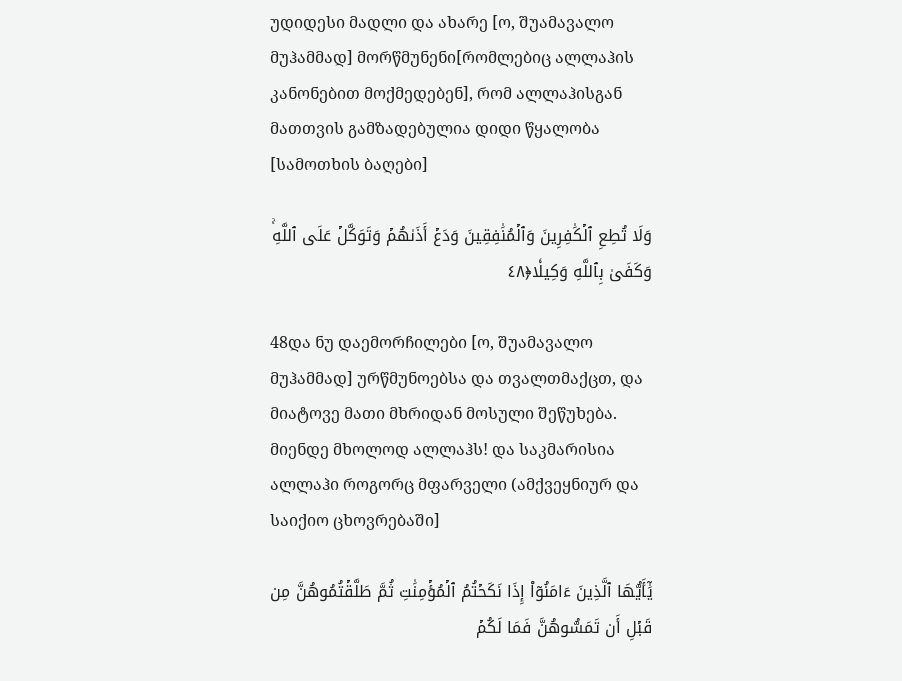უდიდესი მადლი და ახარე [ო, შუამავალო მუჰამმად] მორწმუნენი[რომლებიც ალლაჰის კანონებით მოქმედებენ], რომ ალლაჰისგან მათთვის გამზადებულია დიდი წყალობა [სამოთხის ბაღები]

وَلَا تُطِعِ ٱلۡكَٰفِرِينَ وَٱلۡمُنَٰفِقِينَ وَدَعۡ أَذَىٰهُمۡ وَتَوَكَّلۡ عَلَى ٱللَّهِۚ وَكَفَىٰ بِٱللَّهِ وَكِيلٗا﴿٤٨

48და ნუ დაემორჩილები [ო, შუამავალო მუჰამმად] ურწმუნოებსა და თვალთმაქცთ, და მიატოვე მათი მხრიდან მოსული შეწუხება. მიენდე მხოლოდ ალლაჰს! და საკმარისია ალლაჰი როგორც მფარველი (ამქვეყნიურ და საიქიო ცხოვრებაში]

يَٰٓأَيُّهَا ٱلَّذِينَ ءَامَنُوٓاْ إِذَا نَكَحۡتُمُ ٱلۡمُؤۡمِنَٰتِ ثُمَّ طَلَّقۡتُمُوهُنَّ مِن قَبۡلِ أَن تَمَسُّوهُنَّ فَمَا لَكُمۡ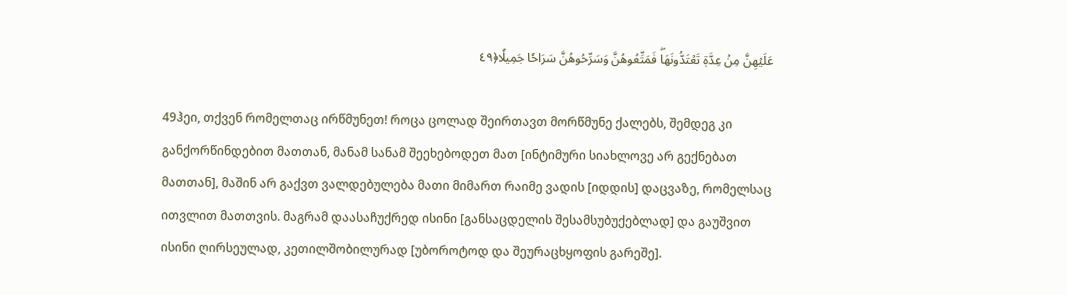عَلَيۡهِنَّ مِنۡ عِدَّةٖ تَعۡتَدُّونَهَاۖ فَمَتِّعُوهُنَّ وَسَرِّحُوهُنَّ سَرَاحٗا جَمِيلٗا﴿٤٩

49ჰეი, თქვენ რომელთაც ირწმუნეთ! როცა ცოლად შეირთავთ მორწმუნე ქალებს, შემდეგ კი განქორწინდებით მათთან, მანამ სანამ შეეხებოდეთ მათ [ინტიმური სიახლოვე არ გექნებათ მათთან], მაშინ არ გაქვთ ვალდებულება მათი მიმართ რაიმე ვადის [იდდის] დაცვაზე, რომელსაც ითვლით მათთვის. მაგრამ დაასაჩუქრედ ისინი [განსაცდელის შესამსუბუქებლად] და გაუშვით ისინი ღირსეულად, კეთილშობილურად [უბოროტოდ და შეურაცხყოფის გარეშე].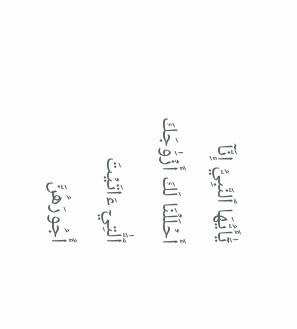يَٰٓأَيُّهَا ٱلنَّبِيُّ إِنَّآ أَحۡلَلۡنَا لَكَ أَزۡوَٰجَكَ ٱلَّٰتِيٓ ءَاتَيۡتَ أُجُورَهُنَّ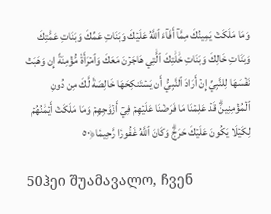وَمَا مَلَكَتۡ يَمِينُكَ مِمَّآ أَفَآءَ ٱللَّهُ عَلَيۡكَ وَبَنَاتِ عَمِّكَ وَبَنَاتِ عَمَّٰتِكَ وَبَنَاتِ خَالِكَ وَبَنَاتِ خَٰلَٰتِكَ ٱلَّٰتِي هَاجَرۡنَ مَعَكَ وَٱمۡرَأَةٗ مُّؤۡمِنَةً إِن وَهَبَتۡ نَفۡسَهَا لِلنَّبِيِّ إِنۡ أَرَادَ ٱلنَّبِيُّ أَن يَسۡتَنكِحَهَا خَالِصَةٗ لَّكَ مِن دُونِ ٱلۡمُؤۡمِنِينَۗ قَدۡ عَلِمۡنَا مَا فَرَضۡنَا عَلَيۡهِمۡ فِيٓ أَزۡوَٰجِهِمۡ وَمَا مَلَكَتۡ أَيۡمَٰنُهُمۡ لِكَيۡلَا يَكُونَ عَلَيۡكَ حَرَجٞۗ وَكَانَ ٱللَّهُ غَفُورٗا رَّحِيمٗا﴿٥٠

50ჰეი შუამავალო, ჩვენ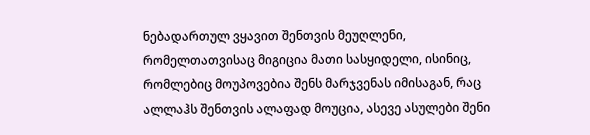ნებადართულ ვყავით შენთვის მეუღლენი, რომელთათვისაც მიგიცია მათი სასყიდელი, ისინიც, რომლებიც მოუპოვებია შენს მარჯვენას იმისაგან, რაც ალლაჰს შენთვის ალაფად მოუცია, ასევე ასულები შენი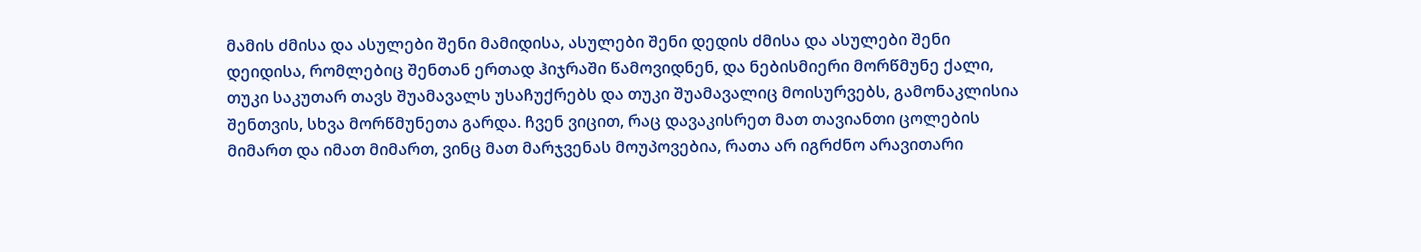მამის ძმისა და ასულები შენი მამიდისა, ასულები შენი დედის ძმისა და ასულები შენი დეიდისა, რომლებიც შენთან ერთად ჰიჯრაში წამოვიდნენ, და ნებისმიერი მორწმუნე ქალი, თუკი საკუთარ თავს შუამავალს უსაჩუქრებს და თუკი შუამავალიც მოისურვებს, გამონაკლისია შენთვის, სხვა მორწმუნეთა გარდა. ჩვენ ვიცით, რაც დავაკისრეთ მათ თავიანთი ცოლების მიმართ და იმათ მიმართ, ვინც მათ მარჯვენას მოუპოვებია, რათა არ იგრძნო არავითარი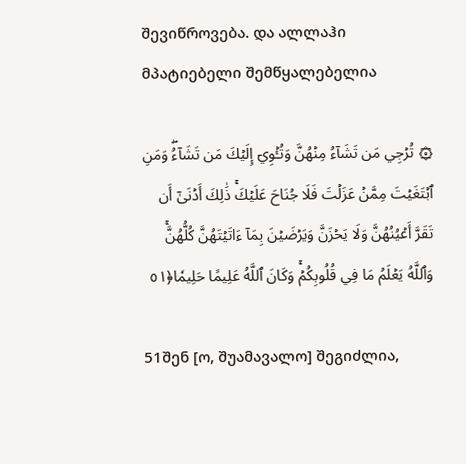შევიწროვება. და ალლაჰი მპატიებელი შემწყალებელია

۞ تُرۡجِي مَن تَشَآءُ مِنۡهُنَّ وَتُـٔۡوِيٓ إِلَيۡكَ مَن تَشَآءُۖ وَمَنِ ٱبۡتَغَيۡتَ مِمَّنۡ عَزَلۡتَ فَلَا جُنَاحَ عَلَيۡكَۚ ذَٰلِكَ أَدۡنَىٰٓ أَن تَقَرَّ أَعۡيُنُهُنَّ وَلَا يَحۡزَنَّ وَيَرۡضَيۡنَ بِمَآ ءَاتَيۡتَهُنَّ كُلُّهُنَّۚ وَٱللَّهُ يَعۡلَمُ مَا فِي قُلُوبِكُمۡۚ وَكَانَ ٱللَّهُ عَلِيمًا حَلِيمٗا﴿٥١

51შენ [ო, შუამავალო] შეგიძლია,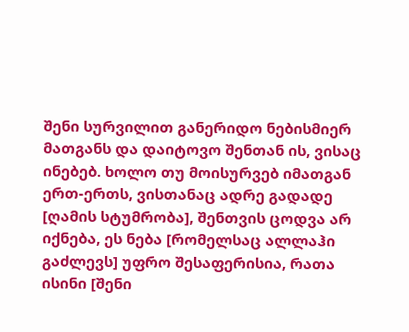შენი სურვილით განერიდო ნებისმიერ მათგანს და დაიტოვო შენთან ის, ვისაც ინებებ. ხოლო თუ მოისურვებ იმათგან ერთ-ერთს, ვისთანაც ადრე გადადე [ღამის სტუმრობა], შენთვის ცოდვა არ იქნება, ეს ნება [რომელსაც ალლაჰი გაძლევს] უფრო შესაფერისია, რათა ისინი [შენი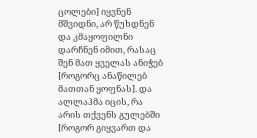ცოლები] იყვნენ მშვიდნი, არ წუხდნენ და კმაყოფილნი დარჩნენ იმით, რასაც შენ მათ ყველას ანიჭებ [როგორც ანაწილებ მათთან ყოფნას]. და ალლაჰმა იცის, რა არის თქვენს გულებში [როგორ გიყვართ და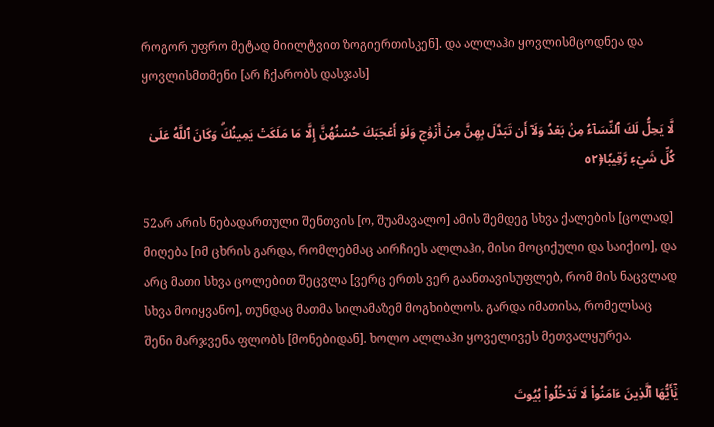როგორ უფრო მეტად მიილტვით ზოგიერთისკენ]. და ალლაჰი ყოვლისმცოდნეა და ყოვლისმთმენი [არ ჩქარობს დასჯას]

لَّا يَحِلُّ لَكَ ٱلنِّسَآءُ مِنۢ بَعۡدُ وَلَآ أَن تَبَدَّلَ بِهِنَّ مِنۡ أَزۡوَٰجٖ وَلَوۡ أَعۡجَبَكَ حُسۡنُهُنَّ إِلَّا مَا مَلَكَتۡ يَمِينُكَۗ وَكَانَ ٱللَّهُ عَلَىٰ كُلِّ شَيۡءٖ رَّقِيبٗا﴿٥٢

52არ არის ნებადართული შენთვის [ო, შუამავალო] ამის შემდეგ სხვა ქალების [ცოლად] მიღება [იმ ცხრის გარდა, რომლებმაც აირჩიეს ალლაჰი, მისი მოციქული და საიქიო], და არც მათი სხვა ცოლებით შეცვლა [ვერც ერთს ვერ გაანთავისუფლებ, რომ მის ნაცვლად სხვა მოიყვანო], თუნდაც მათმა სილამაზემ მოგხიბლოს. გარდა იმათისა, რომელსაც შენი მარჯვენა ფლობს [მონებიდან]. ხოლო ალლაჰი ყოველივეს მეთვალყურეა.

يَٰٓأَيُّهَا ٱلَّذِينَ ءَامَنُواْ لَا تَدۡخُلُواْ بُيُوتَ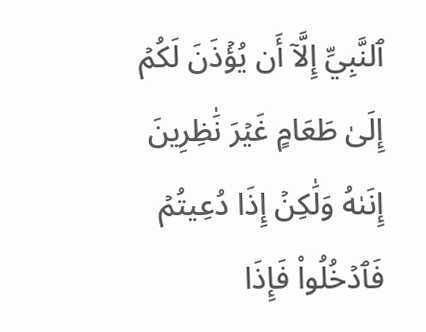ٱلنَّبِيِّ إِلَّآ أَن يُؤۡذَنَ لَكُمۡ إِلَىٰ طَعَامٍ غَيۡرَ نَٰظِرِينَ إِنَىٰهُ وَلَٰكِنۡ إِذَا دُعِيتُمۡ فَٱدۡخُلُواْ فَإِذَا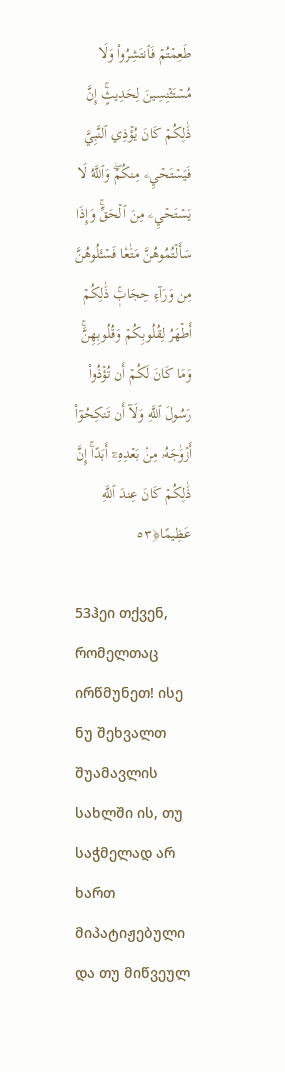طَعِمۡتُمۡ فَٱنتَشِرُواْ وَلَا مُسۡتَـٔۡنِسِينَ لِحَدِيثٍۚ إِنَّ ذَٰلِكُمۡ كَانَ يُؤۡذِي ٱلنَّبِيَّ فَيَسۡتَحۡيِۦ مِنكُمۡۖ وَٱللَّهُ لَا يَسۡتَحۡيِۦ مِنَ ٱلۡحَقِّۚ وَإِذَا سَأَلۡتُمُوهُنَّ مَتَٰعٗا فَسۡـَٔلُوهُنَّ مِن وَرَآءِ حِجَابٖۚ ذَٰلِكُمۡ أَطۡهَرُ لِقُلُوبِكُمۡ وَقُلُوبِهِنَّۚ وَمَا كَانَ لَكُمۡ أَن تُؤۡذُواْ رَسُولَ ٱللَّهِ وَلَآ أَن تَنكِحُوٓاْ أَزۡوَٰجَهُۥ مِنۢ بَعۡدِهِۦٓ أَبَدًاۚ إِنَّ ذَٰلِكُمۡ كَانَ عِندَ ٱللَّهِ عَظِيمًا﴿٥٣

53ჰეი თქვენ, რომელთაც ირწმუნეთ! ისე ნუ შეხვალთ შუამავლის სახლში ის, თუ საჭმელად არ ხართ მიპატიჟებული და თუ მიწვეულ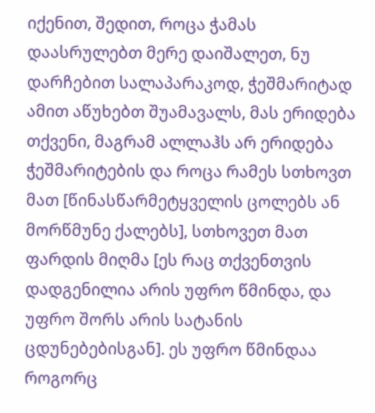იქენით, შედით, როცა ჭამას დაასრულებთ მერე დაიშალეთ, ნუ დარჩებით სალაპარაკოდ, ჭეშმარიტად ამით აწუხებთ შუამავალს, მას ერიდება თქვენი, მაგრამ ალლაჰს არ ერიდება ჭეშმარიტების და როცა რამეს სთხოვთ მათ [წინასწარმეტყველის ცოლებს ან მორწმუნე ქალებს], სთხოვეთ მათ ფარდის მიღმა [ეს რაც თქვენთვის დადგენილია არის უფრო წმინდა, და უფრო შორს არის სატანის ცდუნებებისგან]. ეს უფრო წმინდაა როგორც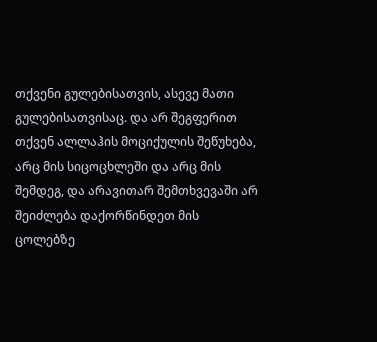თქვენი გულებისათვის, ასევე მათი გულებისათვისაც. და არ შეგფერით თქვენ ალლაჰის მოციქულის შეწუხება, არც მის სიცოცხლეში და არც მის შემდეგ, და არავითარ შემთხვევაში არ შეიძლება დაქორწინდეთ მის ცოლებზე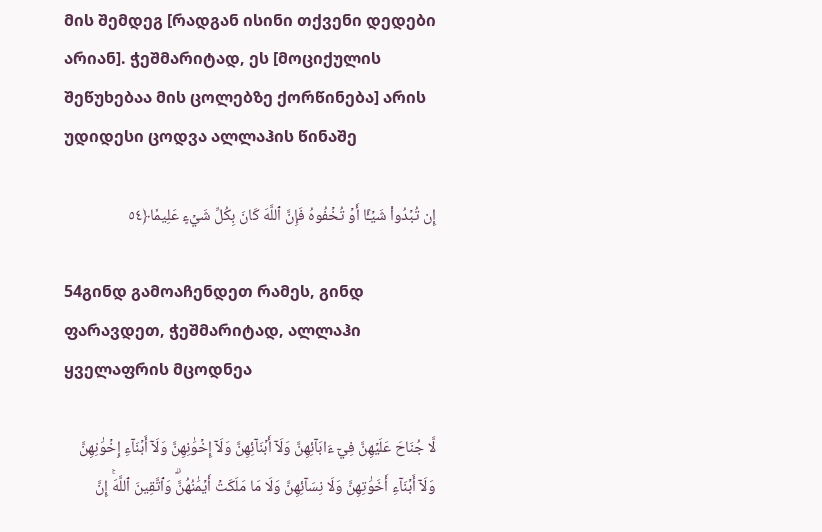მის შემდეგ [რადგან ისინი თქვენი დედები არიან]. ჭეშმარიტად, ეს [მოციქულის შეწუხებაა მის ცოლებზე ქორწინება] არის უდიდესი ცოდვა ალლაჰის წინაშე

إِن تُبۡدُواْ شَيۡـًٔا أَوۡ تُخۡفُوهُ فَإِنَّ ٱللَّهَ كَانَ بِكُلِّ شَيۡءٍ عَلِيمٗا﴿٥٤

54გინდ გამოაჩენდეთ რამეს, გინდ ფარავდეთ, ჭეშმარიტად, ალლაჰი ყველაფრის მცოდნეა

لَّا جُنَاحَ عَلَيۡهِنَّ فِيٓ ءَابَآئِهِنَّ وَلَآ أَبۡنَآئِهِنَّ وَلَآ إِخۡوَٰنِهِنَّ وَلَآ أَبۡنَآءِ إِخۡوَٰنِهِنَّ وَلَآ أَبۡنَآءِ أَخَوَٰتِهِنَّ وَلَا نِسَآئِهِنَّ وَلَا مَا مَلَكَتۡ أَيۡمَٰنُهُنَّۗ وَٱتَّقِينَ ٱللَّهَۚ إِنَّ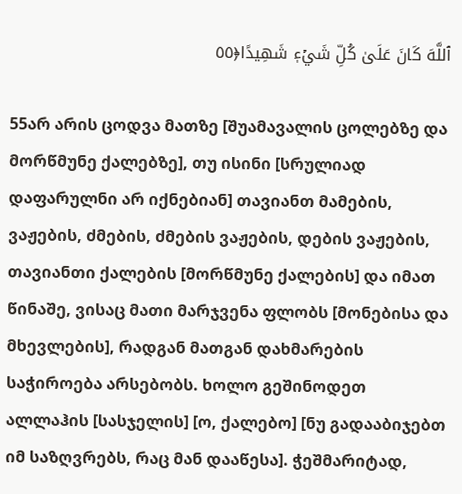ٱللَّهَ كَانَ عَلَىٰ كُلِّ شَيۡءٖ شَهِيدًا﴿٥٥

55არ არის ცოდვა მათზე [შუამავალის ცოლებზე და მორწმუნე ქალებზე], თუ ისინი [სრულიად დაფარულნი არ იქნებიან] თავიანთ მამების, ვაჟების, ძმების, ძმების ვაჟების, დების ვაჟების, თავიანთი ქალების [მორწმუნე ქალების] და იმათ წინაშე, ვისაც მათი მარჯვენა ფლობს [მონებისა და მხევლების], რადგან მათგან დახმარების საჭიროება არსებობს. ხოლო გეშინოდეთ ალლაჰის [სასჯელის] [ო, ქალებო] [ნუ გადააბიჯებთ იმ საზღვრებს, რაც მან დააწესა]. ჭეშმარიტად,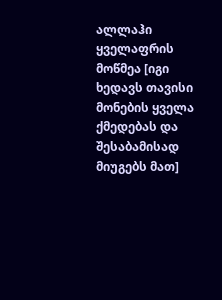ალლაჰი ყველაფრის მოწმეა [იგი ხედავს თავისი მონების ყველა ქმედებას და შესაბამისად მიუგებს მათ]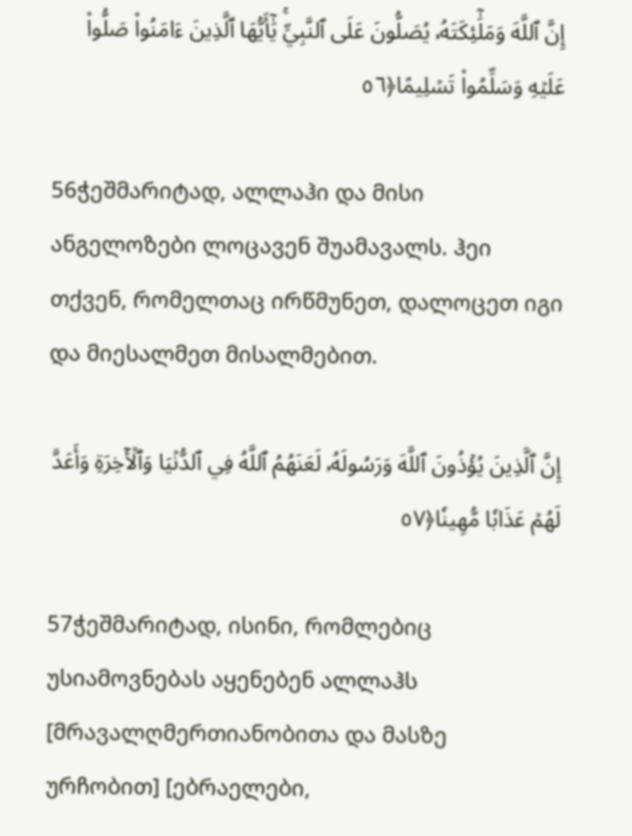إِنَّ ٱللَّهَ وَمَلَٰٓئِكَتَهُۥ يُصَلُّونَ عَلَى ٱلنَّبِيِّۚ يَٰٓأَيُّهَا ٱلَّذِينَ ءَامَنُواْ صَلُّواْ عَلَيۡهِ وَسَلِّمُواْ تَسۡلِيمًا﴿٥٦

56ჭეშმარიტად, ალლაჰი და მისი ანგელოზები ლოცავენ შუამავალს. ჰეი თქვენ, რომელთაც ირწმუნეთ, დალოცეთ იგი და მიესალმეთ მისალმებით.

إِنَّ ٱلَّذِينَ يُؤۡذُونَ ٱللَّهَ وَرَسُولَهُۥ لَعَنَهُمُ ٱللَّهُ فِي ٱلدُّنۡيَا وَٱلۡأٓخِرَةِ وَأَعَدَّ لَهُمۡ عَذَابٗا مُّهِينٗا﴿٥٧

57ჭეშმარიტად, ისინი, რომლებიც უსიამოვნებას აყენებენ ალლაჰს [მრავალღმერთიანობითა და მასზე ურჩობით] [ებრაელები,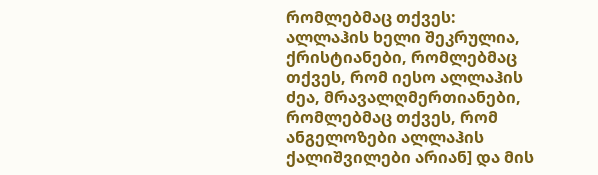რომლებმაც თქვეს: ალლაჰის ხელი შეკრულია, ქრისტიანები, რომლებმაც თქვეს, რომ იესო ალლაჰის ძეა, მრავალღმერთიანები, რომლებმაც თქვეს, რომ ანგელოზები ალლაჰის ქალიშვილები არიან] და მის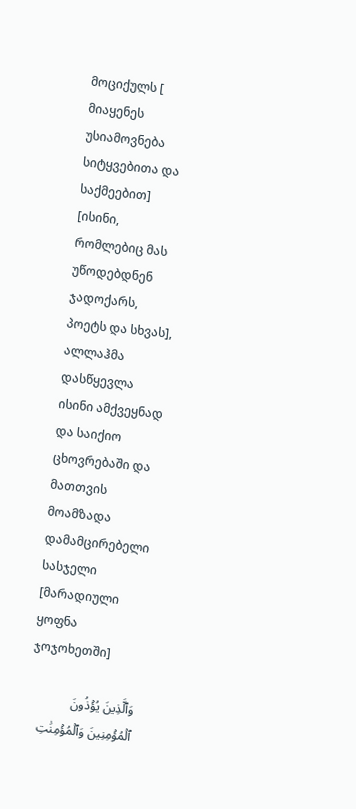მოციქულს [ მიაყენეს უსიამოვნება სიტყვებითა და საქმეებით] [ისინი, რომლებიც მას უწოდებდნენ ჯადოქარს, პოეტს და სხვას], ალლაჰმა დასწყევლა ისინი ამქვეყნად და საიქიო ცხოვრებაში და მათთვის მოამზადა დამამცირებელი სასჯელი [მარადიული ყოფნა ჯოჯოხეთში]

وَٱلَّذِينَ يُؤۡذُونَ ٱلۡمُؤۡمِنِينَ وَٱلۡمُؤۡمِنَٰتِ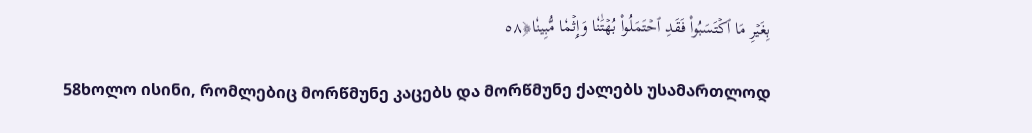بِغَيۡرِ مَا ٱكۡتَسَبُواْ فَقَدِ ٱحۡتَمَلُواْ بُهۡتَٰنٗا وَإِثۡمٗا مُّبِينٗا﴿٥٨

58ხოლო ისინი, რომლებიც მორწმუნე კაცებს და მორწმუნე ქალებს უსამართლოდ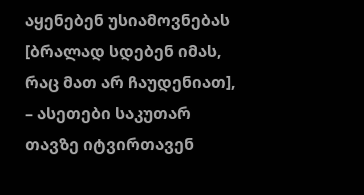აყენებენ უსიამოვნებას [ბრალად სდებენ იმას, რაც მათ არ ჩაუდენიათ], – ასეთები საკუთარ თავზე იტვირთავენ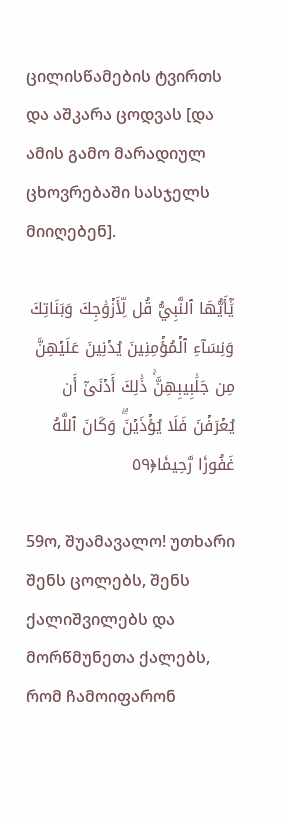ცილისწამების ტვირთს და აშკარა ცოდვას [და ამის გამო მარადიულ ცხოვრებაში სასჯელს მიიღებენ].

يَٰٓأَيُّهَا ٱلنَّبِيُّ قُل لِّأَزۡوَٰجِكَ وَبَنَاتِكَ وَنِسَآءِ ٱلۡمُؤۡمِنِينَ يُدۡنِينَ عَلَيۡهِنَّ مِن جَلَٰبِيبِهِنَّۚ ذَٰلِكَ أَدۡنَىٰٓ أَن يُعۡرَفۡنَ فَلَا يُؤۡذَيۡنَۗ وَكَانَ ٱللَّهُ غَفُورٗا رَّحِيمٗا﴿٥٩

59ო, შუამავალო! უთხარი შენს ცოლებს, შენს ქალიშვილებს და მორწმუნეთა ქალებს, რომ ჩამოიფარონ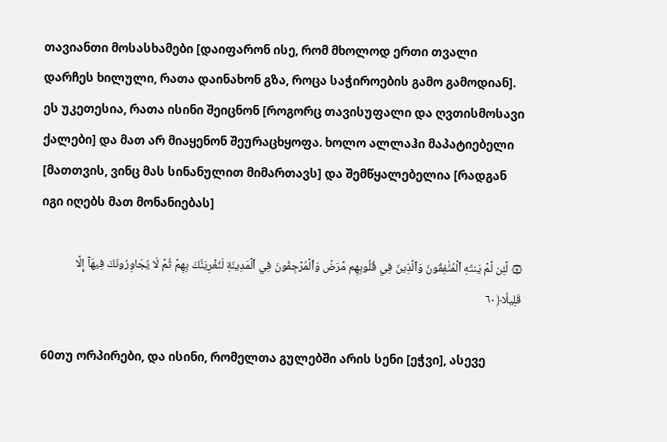თავიანთი მოსასხამები [დაიფარონ ისე, რომ მხოლოდ ერთი თვალი დარჩეს ხილული, რათა დაინახონ გზა, როცა საჭიროების გამო გამოდიან]. ეს უკეთესია, რათა ისინი შეიცნონ [როგორც თავისუფალი და ღვთისმოსავი ქალები] და მათ არ მიაყენონ შეურაცხყოფა. ხოლო ალლაჰი მაპატიებელი [მათთვის, ვინც მას სინანულით მიმართავს] და შემწყალებელია [რადგან იგი იღებს მათ მონანიებას]

۞ لَّئِن لَّمۡ يَنتَهِ ٱلۡمُنَٰفِقُونَ وَٱلَّذِينَ فِي قُلُوبِهِم مَّرَضٞ وَٱلۡمُرۡجِفُونَ فِي ٱلۡمَدِينَةِ لَنُغۡرِيَنَّكَ بِهِمۡ ثُمَّ لَا يُجَاوِرُونَكَ فِيهَآ إِلَّا قَلِيلٗا﴿٦٠

60თუ ორპირები, და ისინი, რომელთა გულებში არის სენი [ეჭვი], ასევე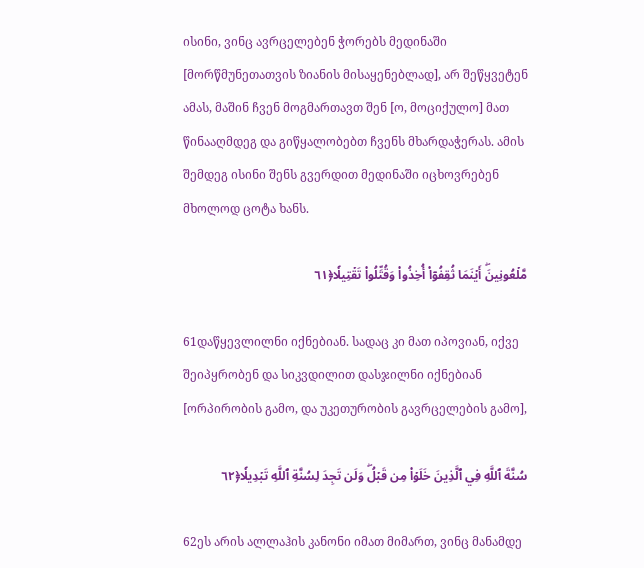ისინი, ვინც ავრცელებენ ჭორებს მედინაში [მორწმუნეთათვის ზიანის მისაყენებლად], არ შეწყვეტენ ამას, მაშინ ჩვენ მოგმართავთ შენ [ო, მოციქულო] მათ წინააღმდეგ და გიწყალობებთ ჩვენს მხარდაჭერას. ამის შემდეგ ისინი შენს გვერდით მედინაში იცხოვრებენ მხოლოდ ცოტა ხანს.

مَّلۡعُونِينَۖ أَيۡنَمَا ثُقِفُوٓاْ أُخِذُواْ وَقُتِّلُواْ تَقۡتِيلٗا﴿٦١

61დაწყევლილნი იქნებიან. სადაც კი მათ იპოვიან, იქვე შეიპყრობენ და სიკვდილით დასჯილნი იქნებიან [ორპირობის გამო, და უკეთურობის გავრცელების გამო],

سُنَّةَ ٱللَّهِ فِي ٱلَّذِينَ خَلَوۡاْ مِن قَبۡلُۖ وَلَن تَجِدَ لِسُنَّةِ ٱللَّهِ تَبۡدِيلٗا﴿٦٢

62ეს არის ალლაჰის კანონი იმათ მიმართ, ვინც მანამდე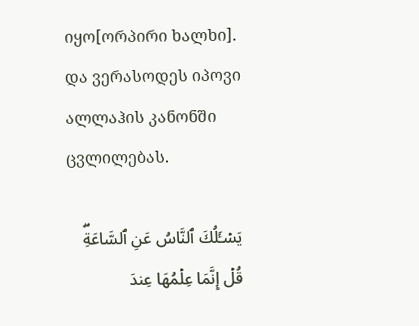იყო[ორპირი ხალხი]. და ვერასოდეს იპოვი ალლაჰის კანონში ცვლილებას.

يَسۡـَٔلُكَ ٱلنَّاسُ عَنِ ٱلسَّاعَةِۖ قُلۡ إِنَّمَا عِلۡمُهَا عِندَ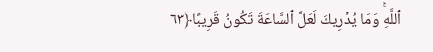ٱللَّهِۚ وَمَا يُدۡرِيكَ لَعَلَّ ٱلسَّاعَةَ تَكُونُ قَرِيبًا﴿٦٣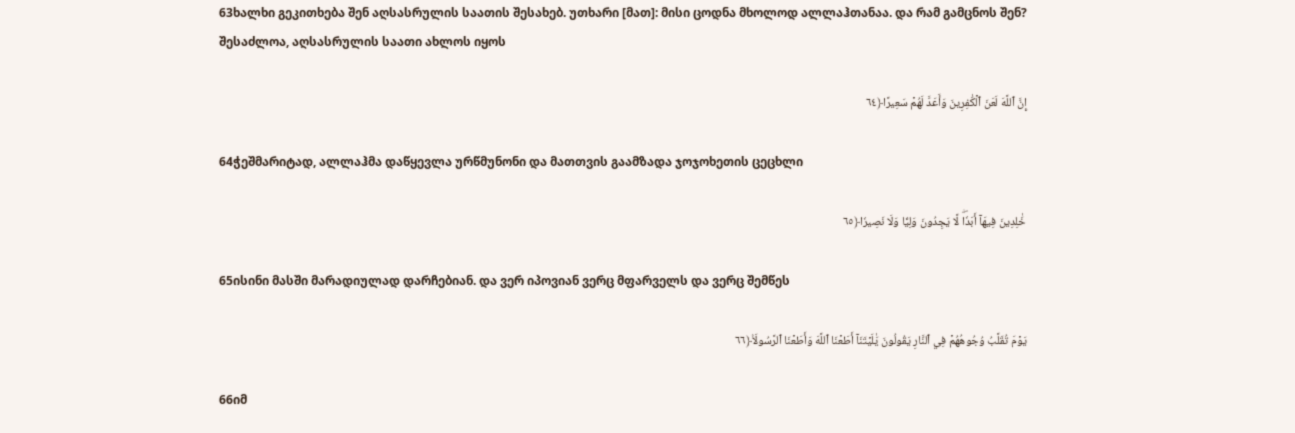63ხალხი გეკითხება შენ აღსასრულის საათის შესახებ. უთხარი [მათ]: მისი ცოდნა მხოლოდ ალლაჰთანაა. და რამ გამცნოს შენ? შესაძლოა, აღსასრულის საათი ახლოს იყოს

إِنَّ ٱللَّهَ لَعَنَ ٱلۡكَٰفِرِينَ وَأَعَدَّ لَهُمۡ سَعِيرًا﴿٦٤

64ჭეშმარიტად, ალლაჰმა დაწყევლა ურწმუნონი და მათთვის გაამზადა ჯოჯოხეთის ცეცხლი

خَٰلِدِينَ فِيهَآ أَبَدٗاۖ لَّا يَجِدُونَ وَلِيّٗا وَلَا نَصِيرٗا﴿٦٥

65ისინი მასში მარადიულად დარჩებიან. და ვერ იპოვიან ვერც მფარველს და ვერც შემწეს

يَوۡمَ تُقَلَّبُ وُجُوهُهُمۡ فِي ٱلنَّارِ يَقُولُونَ يَٰلَيۡتَنَآ أَطَعۡنَا ٱللَّهَ وَأَطَعۡنَا ٱلرَّسُولَا۠﴿٦٦

66იმ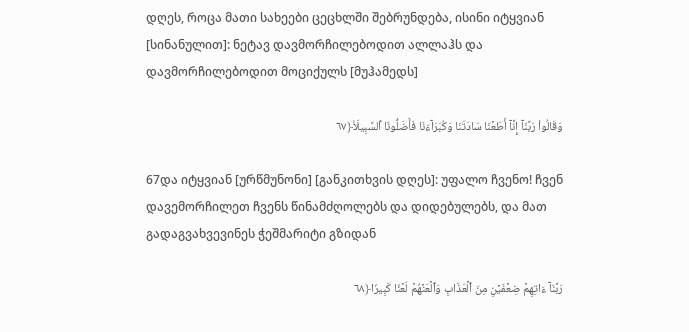დღეს, როცა მათი სახეები ცეცხლში შებრუნდება, ისინი იტყვიან [სინანულით]: ნეტავ დავმორჩილებოდით ალლაჰს და დავმორჩილებოდით მოციქულს [მუჰამედს]

وَقَالُواْ رَبَّنَآ إِنَّآ أَطَعۡنَا سَادَتَنَا وَكُبَرَآءَنَا فَأَضَلُّونَا ٱلسَّبِيلَا۠﴿٦٧

67და იტყვიან [ურწმუნონი] [განკითხვის დღეს]: უფალო ჩვენო! ჩვენ დავემორჩილეთ ჩვენს წინამძღოლებს და დიდებულებს, და მათ გადაგვახვევინეს ჭეშმარიტი გზიდან

رَبَّنَآ ءَاتِهِمۡ ضِعۡفَيۡنِ مِنَ ٱلۡعَذَابِ وَٱلۡعَنۡهُمۡ لَعۡنٗا كَبِيرٗا﴿٦٨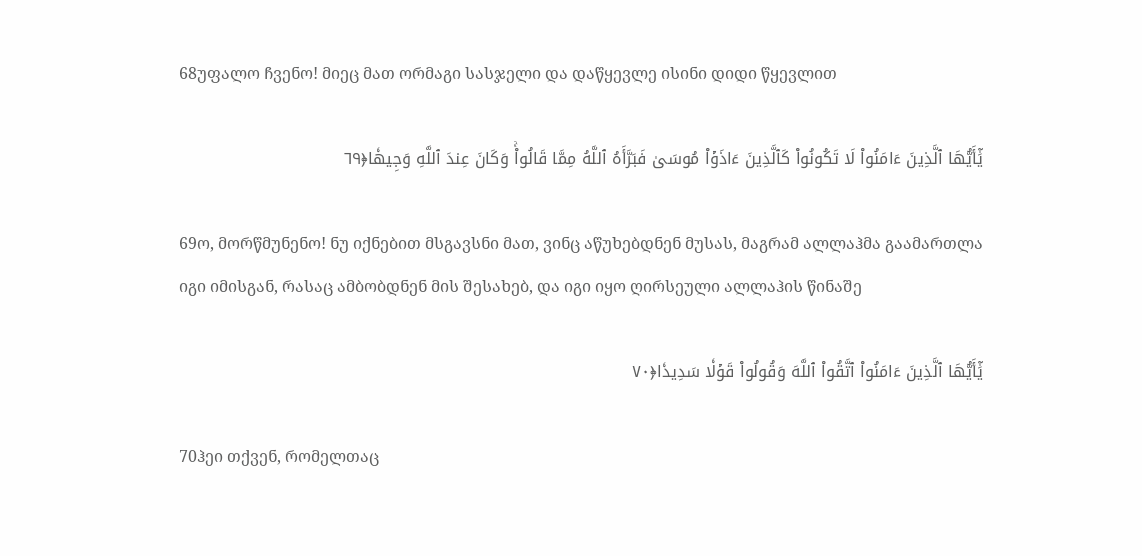68უფალო ჩვენო! მიეც მათ ორმაგი სასჯელი და დაწყევლე ისინი დიდი წყევლით

يَٰٓأَيُّهَا ٱلَّذِينَ ءَامَنُواْ لَا تَكُونُواْ كَٱلَّذِينَ ءَاذَوۡاْ مُوسَىٰ فَبَرَّأَهُ ٱللَّهُ مِمَّا قَالُواْۚ وَكَانَ عِندَ ٱللَّهِ وَجِيهٗا﴿٦٩

69ო, მორწმუნენო! ნუ იქნებით მსგავსნი მათ, ვინც აწუხებდნენ მუსას, მაგრამ ალლაჰმა გაამართლა იგი იმისგან, რასაც ამბობდნენ მის შესახებ, და იგი იყო ღირსეული ალლაჰის წინაშე

يَٰٓأَيُّهَا ٱلَّذِينَ ءَامَنُواْ ٱتَّقُواْ ٱللَّهَ وَقُولُواْ قَوۡلٗا سَدِيدٗا﴿٧٠

70ჰეი თქვენ, რომელთაც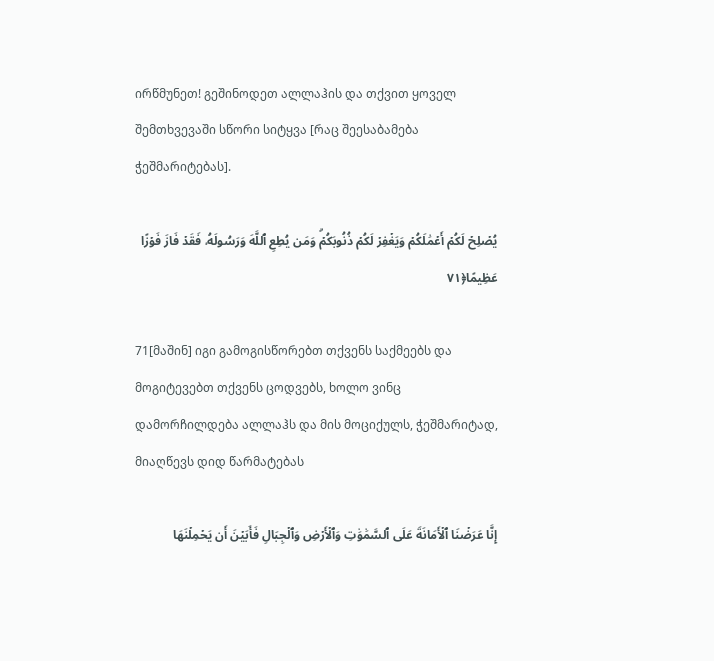ირწმუნეთ! გეშინოდეთ ალლაჰის და თქვით ყოველ შემთხვევაში სწორი სიტყვა [რაც შეესაბამება ჭეშმარიტებას].

يُصۡلِحۡ لَكُمۡ أَعۡمَٰلَكُمۡ وَيَغۡفِرۡ لَكُمۡ ذُنُوبَكُمۡۗ وَمَن يُطِعِ ٱللَّهَ وَرَسُولَهُۥ فَقَدۡ فَازَ فَوۡزًا عَظِيمًا﴿٧١

71[მაშინ] იგი გამოგისწორებთ თქვენს საქმეებს და მოგიტევებთ თქვენს ცოდვებს, ხოლო ვინც დამორჩილდება ალლაჰს და მის მოციქულს, ჭეშმარიტად, მიაღწევს დიდ წარმატებას

إِنَّا عَرَضۡنَا ٱلۡأَمَانَةَ عَلَى ٱلسَّمَٰوَٰتِ وَٱلۡأَرۡضِ وَٱلۡجِبَالِ فَأَبَيۡنَ أَن يَحۡمِلۡنَهَا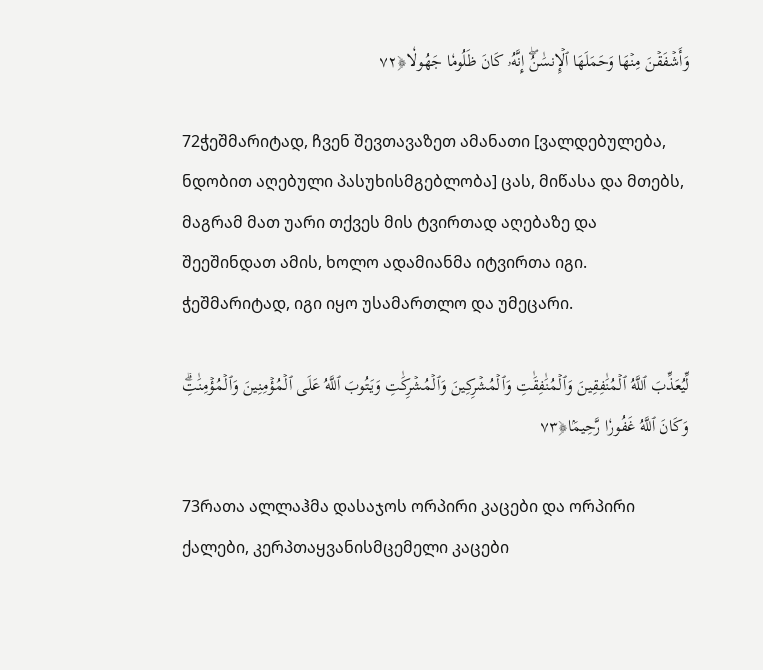وَأَشۡفَقۡنَ مِنۡهَا وَحَمَلَهَا ٱلۡإِنسَٰنُۖ إِنَّهُۥ كَانَ ظَلُومٗا جَهُولٗا﴿٧٢

72ჭეშმარიტად, ჩვენ შევთავაზეთ ამანათი [ვალდებულება, ნდობით აღებული პასუხისმგებლობა] ცას, მიწასა და მთებს, მაგრამ მათ უარი თქვეს მის ტვირთად აღებაზე და შეეშინდათ ამის, ხოლო ადამიანმა იტვირთა იგი. ჭეშმარიტად, იგი იყო უსამართლო და უმეცარი.

لِّيُعَذِّبَ ٱللَّهُ ٱلۡمُنَٰفِقِينَ وَٱلۡمُنَٰفِقَٰتِ وَٱلۡمُشۡرِكِينَ وَٱلۡمُشۡرِكَٰتِ وَيَتُوبَ ٱللَّهُ عَلَى ٱلۡمُؤۡمِنِينَ وَٱلۡمُؤۡمِنَٰتِۗ وَكَانَ ٱللَّهُ غَفُورٗا رَّحِيمَۢا﴿٧٣

73რათა ალლაჰმა დასაჯოს ორპირი კაცები და ორპირი ქალები, კერპთაყვანისმცემელი კაცები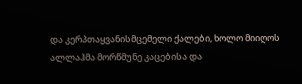და კერპთაყვანისმცემელი ქალები, ხოლო მიიღოს ალლაჰმა მორწმუნე კაცებისა და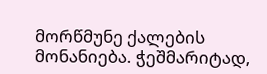მორწმუნე ქალების მონანიება. ჭეშმარიტად,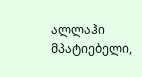ალლაჰი მპატიებელი,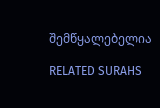შემწყალებელია

RELATED SURAHS